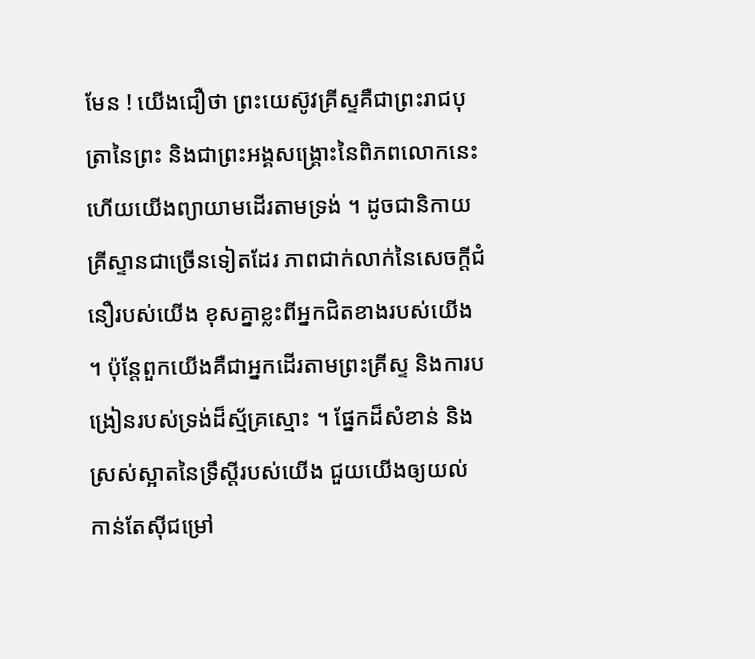មែន ! យើងជឿថា ព្រះយេស៊ូវគ្រីស្ទគឺជាព្រះរាជបុត្រានៃព្រះ និងជាព្រះអង្គសង្រ្គោះនៃពិភពលោកនេះ ហើយយើងព្យាយាមដើរតាមទ្រង់ ។ ដូចជានិកាយគ្រីស្ទានជាច្រើនទៀតដែរ ភាពជាក់លាក់នៃសេចក្តីជំនឿរបស់យើង ខុសគ្នាខ្លះពីអ្នកជិតខាងរបស់យើង ។ ប៉ុន្តែពួកយើងគឺជាអ្នកដើរតាមព្រះគ្រីស្ទ និងការបង្រៀនរបស់ទ្រង់ដ៏ស្ម័គ្រស្មោះ ។ ផ្នែកដ៏សំខាន់ និងស្រស់ស្អាតនៃទ្រឹស្តីរបស់យើង ជួយយើងឲ្យយល់កាន់តែស៊ីជម្រៅ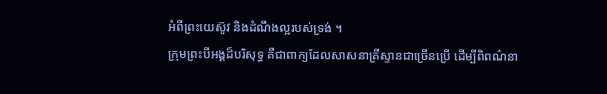អំពីព្រះយេស៊ូវ និងដំណឹងល្អរបស់ទ្រង់ ។
ក្រុមព្រះបីអង្គដ៏បរិសុទ្ធ គឺជាពាក្យដែលសាសនាគ្រីស្ទានជាច្រើនប្រើ ដើម្បីពិពណ៌នា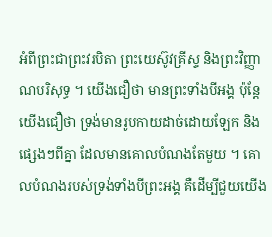អំពីព្រះជាព្រះវរបិតា ព្រះយេស៊ូវគ្រីស្ទ និងព្រះវិញ្ញាណបរិសុទ្ធ ។ យើងជឿថា មានព្រះទាំងបីអង្គ ប៉ុន្តែយើងជឿថា ទ្រង់មានរូបកាយដាច់ដោយឡែក និងផ្សេងៗពីគ្នា ដែលមានគោលបំណងតែមួយ ។ គោលបំណងរបស់ទ្រង់ទាំងបីព្រះអង្គ គឺដើម្បីជួយយើង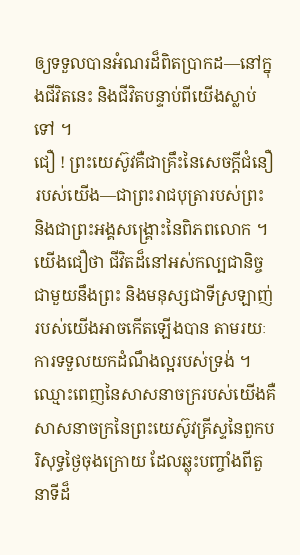ឲ្យទទួលបានអំណរដ៏ពិតប្រាកដ—នៅក្នុងជីវិតនេះ និងជីវិតបន្ទាប់ពីយើងស្លាប់ទៅ ។
ជឿ ! ព្រះយេស៊ូវគឺជាគ្រឹះនៃសេចក្តីជំនឿរបស់យើង—ជាព្រះរាជបុត្រារបស់ព្រះ និងជាព្រះអង្គសង្រ្គោះនៃពិភពលោក ។ យើងជឿថា ជីវិតដ៏នៅអស់កល្បជានិច្ចជាមួយនឹងព្រះ និងមនុស្សជាទីស្រឡាញ់របស់យើងអាចកើតឡើងបាន តាមរយៈការទទួលយកដំណឹងល្អរបស់ទ្រង់ ។ ឈ្មោះពេញនៃសាសនាចក្ររបស់យើងគឺ សាសនាចក្រនៃព្រះយេស៊ូវគ្រីស្ទនៃពួកបរិសុទ្ធថ្ងៃចុងក្រោយ ដែលឆ្លុះបញ្ចាំងពីតួនាទីដ៏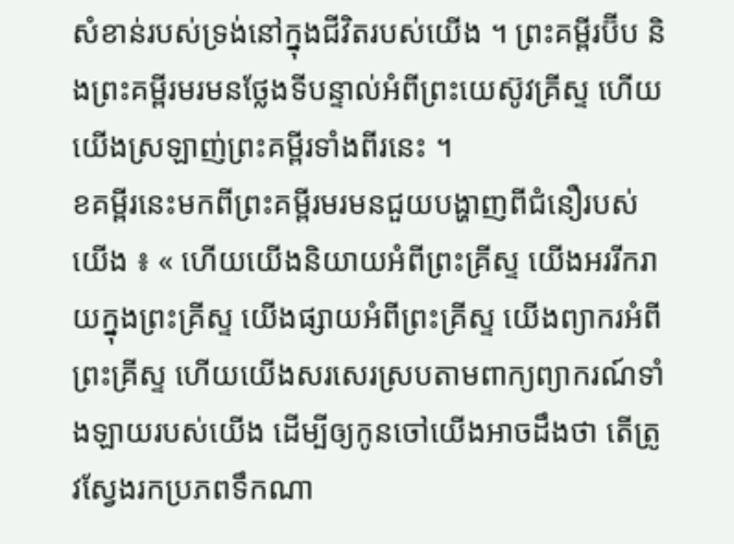សំខាន់របស់ទ្រង់នៅក្នុងជីវិតរបស់យើង ។ ព្រះគម្ពីរប៊ីប និងព្រះគម្ពីរមរមនថ្លែងទីបន្ទាល់អំពីព្រះយេស៊ូវគ្រីស្ទ ហើយយើងស្រឡាញ់ព្រះគម្ពីរទាំងពីរនេះ ។
ខគម្ពីរនេះមកពីព្រះគម្ពីរមរមនជួយបង្ហាញពីជំនឿរបស់យើង ៖ « ហើយយើងនិយាយអំពីព្រះគ្រីស្ទ យើងអររីករាយក្នុងព្រះគ្រីស្ទ យើងផ្សាយអំពីព្រះគ្រីស្ទ យើងព្យាករអំពីព្រះគ្រីស្ទ ហើយយើងសរសេរស្របតាមពាក្យព្យាករណ៍ទាំងឡាយរបស់យើង ដើម្បីឲ្យកូនចៅយើងអាចដឹងថា តើត្រូវស្វែងរកប្រភពទឹកណា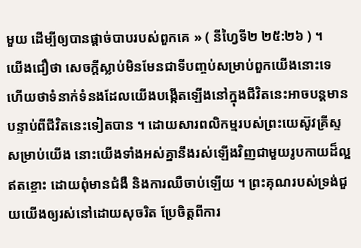មួយ ដើម្បីឲ្យបានផ្ដាច់បាបរបស់ពួកគេ » ( នីហ្វៃទី២ ២៥:២៦ ) ។
យើងជឿថា សេចក្តីស្លាប់មិនមែនជាទីបញ្ចប់សម្រាប់ពួកយើងនោះទេ ហើយថាទំនាក់ទំនងដែលយើងបង្កើតឡើងនៅក្នុងជីវិតនេះអាចបន្តមានបន្ទាប់ពីជីវិតនេះទៀតបាន ។ ដោយសារពលិកម្មរបស់ព្រះយេស៊ូវគ្រីស្ទសម្រាប់យើង នោះយើងទាំងអស់គ្នានឹងរស់ឡើងវិញជាមួយរូបកាយដ៏ល្អឥតខ្ចោះ ដោយពុំមានជំងឺ និងការឈឺចាប់ឡើយ ។ ព្រះគុណរបស់ទ្រង់ជួយយើងឲ្យរស់នៅដោយសុចរិត ប្រែចិត្តពីការ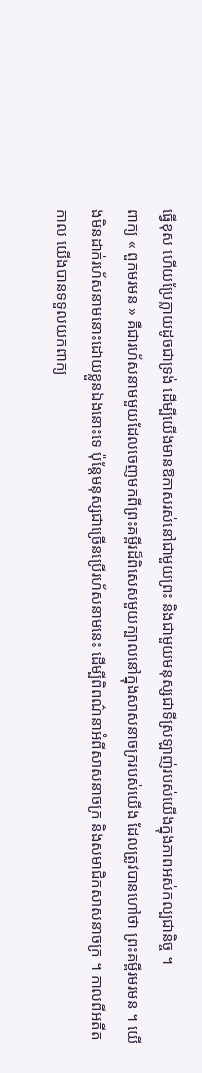ធ្វើខុស ហើយប្រែក្លាយដូចជាទ្រង់ ដើម្បីយើងមានឱកាសរស់នៅជាមួយព្រះ និងជាមួយមនុស្សជាទីស្រឡាញ់របស់យើងក្នុងភាពអស់កល្បជានិច្ច ។
ពាក្យ « ពួកមរមន » គឺជារហ័សនាមមួយដែលចេញមកពីព្រះគម្ពីរដ៏ពិសេសមួយក្បាលនៅក្នុងសាសនាចក្ររបស់យើង ដែលត្រូវបានហៅថា ព្រះគម្ពីរមរមន ។ យើងមិនដាក់រហ័សនាមនោះដោយខ្លួនឯងនោះទេ ប៉ុន្តែមនុស្សជាច្រើនប្រើរហ័សនាមនេះ ដើម្បីពិពណ៌នាអំពីសាសនាចក្រ និងសមាជិកសាសនាចក្រ ។ កាលពីអតីតកាល យើងបានទទួលយកពាក្យ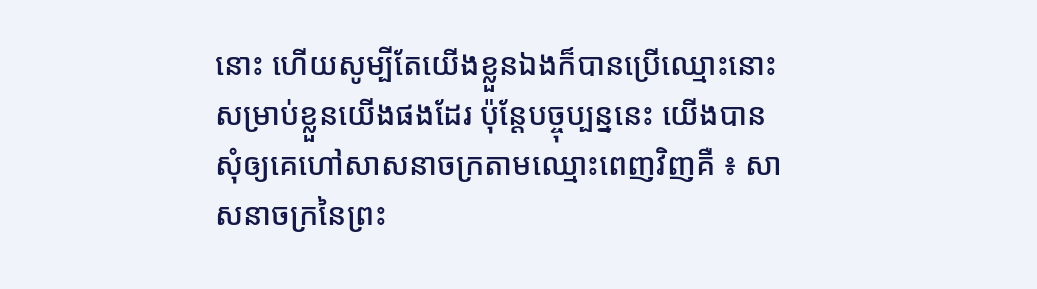នោះ ហើយសូម្បីតែយើងខ្លួនឯងក៏បានប្រើឈ្មោះនោះសម្រាប់ខ្លួនយើងផងដែរ ប៉ុន្តែបច្ចុប្បន្ននេះ យើងបានសុំឲ្យគេហៅសាសនាចក្រតាមឈ្មោះពេញវិញគឺ ៖ សាសនាចក្រនៃព្រះ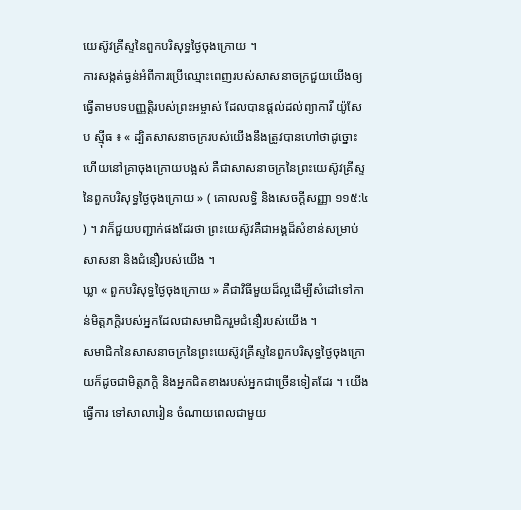យេស៊ូវគ្រីស្ទនៃពួកបរិសុទ្ធថ្ងៃចុងក្រោយ ។
ការសង្កត់ធ្ងន់អំពីការប្រើឈ្មោះពេញរបស់សាសនាចក្រជួយយើងឲ្យធ្វើតាមបទបញ្ញត្តិរបស់ព្រះអម្ចាស់ ដែលបានផ្តល់ដល់ព្យាការី យ៉ូសែប ស៊្មីធ ៖ « ដ្បិតសាសនាចក្ររបស់យើងនឹងត្រូវបានហៅថាដូច្នោះហើយនៅគ្រាចុងក្រោយបង្អស់ គឺជាសាសនាចក្រនៃព្រះយេស៊ូវគ្រីស្ទនៃពួកបរិសុទ្ធថ្ងៃចុងក្រោយ » ( គោលលទ្ធិ និងសេចក្ដីសញ្ញា ១១៥:៤ ) ។ វាក៏ជួយបញ្ជាក់ផងដែរថា ព្រះយេស៊ូវគឺជាអង្គដ៏សំខាន់សម្រាប់សាសនា និងជំនឿរបស់យើង ។
ឃ្លា « ពួកបរិសុទ្ធថ្ងៃចុងក្រោយ » គឺជាវិធីមួយដ៏ល្អដើម្បីសំដៅទៅកាន់មិត្តភក្តិរបស់អ្នកដែលជាសមាជិករួមជំនឿរបស់យើង ។
សមាជិកនៃសាសនាចក្រនៃព្រះយេស៊ូវគ្រីស្ទនៃពួកបរិសុទ្ធថ្ងៃចុងក្រោយក៏ដូចជាមិត្តភក្តិ និងអ្នកជិតខាងរបស់អ្នកជាច្រើនទៀតដែរ ។ យើងធ្វើការ ទៅសាលារៀន ចំណាយពេលជាមួយ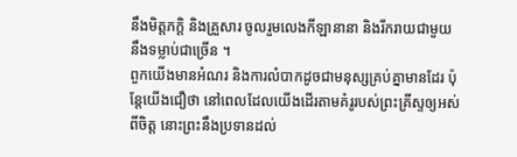នឹងមិត្តភក្តិ និងគ្រួសារ ចូលរួមលេងកីឡានានា និងរីករាយជាមួយនឹងទម្លាប់ជាច្រើន ។
ពួកយើងមានអំណរ និងការលំបាកដូចជាមនុស្សគ្រប់គ្នាមានដែរ ប៉ុន្តែយើងជឿថា នៅពេលដែលយើងដើរតាមគំរូរបស់ព្រះគ្រីស្ទឲ្យអស់ពីចិត្ត នោះព្រះនឹងប្រទានដល់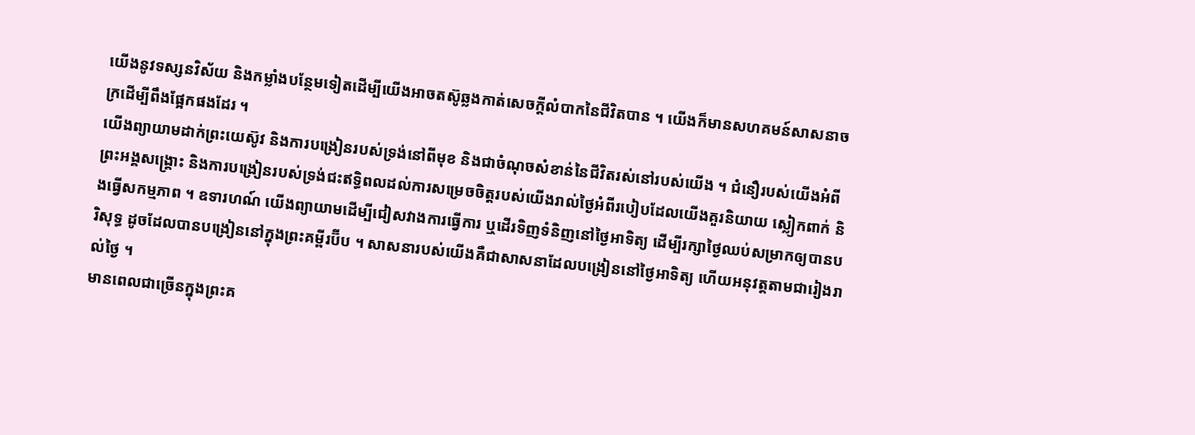យើងនូវទស្សនវិស័យ និងកម្លាំងបន្ថែមទៀតដើម្បីយើងអាចតស៊ូឆ្លងកាត់សេចក្តីលំបាកនៃជីវិតបាន ។ យើងក៏មានសហគមន៍សាសនាចក្រដើម្បីពឹងផ្អែកផងដែរ ។
យើងព្យាយាមដាក់ព្រះយេស៊ូវ និងការបង្រៀនរបស់ទ្រង់នៅពីមុខ និងជាចំណុចសំខាន់នៃជីវិតរស់នៅរបស់យើង ។ ជំនឿរបស់យើងអំពីព្រះអង្គសង្រ្គោះ និងការបង្រៀនរបស់ទ្រង់ជះឥទ្ធិពលដល់ការសម្រេចចិត្តរបស់យើងរាល់ថ្ងៃអំពីរបៀបដែលយើងគួរនិយាយ ស្លៀកពាក់ និងធ្វើសកម្មភាព ។ ឧទារហណ៍ យើងព្យាយាមដើម្បីជៀសវាងការធ្វើការ ឬដើរទិញទំនិញនៅថ្ងៃអាទិត្យ ដើម្បីរក្សាថ្ងៃឈប់សម្រាកឲ្យបានបរិសុទ្ធ ដូចដែលបានបង្រៀននៅក្នុងព្រះគម្ពីរប៊ីប ។ សាសនារបស់យើងគឺជាសាសនាដែលបង្រៀននៅថ្ងៃអាទិត្យ ហើយអនុវត្តតាមជារៀងរាល់ថ្ងៃ ។
មានពេលជាច្រើនក្នុងព្រះគ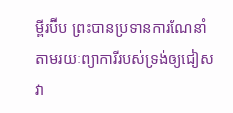ម្ពីរប៊ីប ព្រះបានប្រទានការណែនាំតាមរយៈព្យាការីរបស់ទ្រង់ឲ្យជៀសវា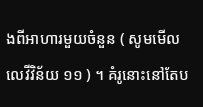ងពីអាហារមួយចំនួន ( សូមមើល លេវីវិន័យ ១១ ) ។ គំរូនោះនៅតែប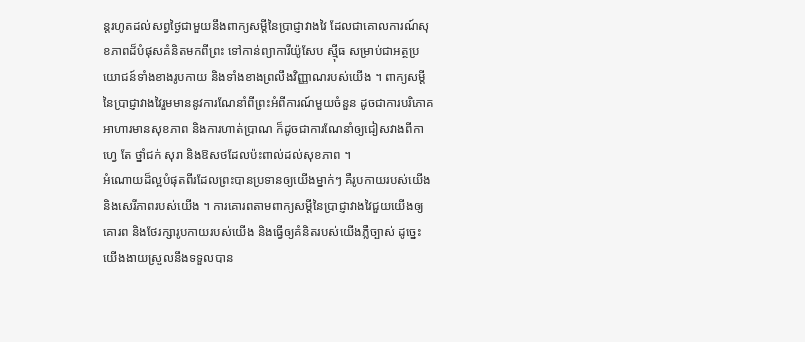ន្តរហូតដល់សព្វថ្ងៃជាមួយនឹងពាក្យសម្ដីនៃប្រាជ្ញាវាងវៃ ដែលជាគោលការណ៍សុខភាពដ៏បំផុសគំនិតមកពីព្រះ ទៅកាន់ព្យាការីយ៉ូសែប ស៊្មីធ សម្រាប់ជាអត្ថប្រយោជន៍ទាំងខាងរូបកាយ និងទាំងខាងព្រលឹងវិញ្ញាណរបស់យើង ។ ពាក្យសម្តីនៃប្រាជ្ញាវាងវៃរួមមាននូវការណែនាំពីព្រះអំពីការណ៍មួយចំនួន ដូចជាការបរិភោគអាហារមានសុខភាព និងការហាត់ប្រាណ ក៏ដូចជាការណែនាំឲ្យជៀសវាងពីកាហ្វេ តែ ថ្នាំជក់ សុរា និងឱសថដែលប៉ះពាល់ដល់សុខភាព ។
អំណោយដ៏ល្អបំផុតពីរដែលព្រះបានប្រទានឲ្យយើងម្នាក់ៗ គឺរូបកាយរបស់យើង និងសេរីភាពរបស់យើង ។ ការគោរពតាមពាក្យសម្តីនៃប្រាជ្ញាវាងវៃជួយយើងឲ្យគោរព និងថែរក្សារូបកាយរបស់យើង និងធ្វើឲ្យគំនិតរបស់យើងភ្លឺច្បាស់ ដូច្នេះយើងងាយស្រួលនឹងទទួលបាន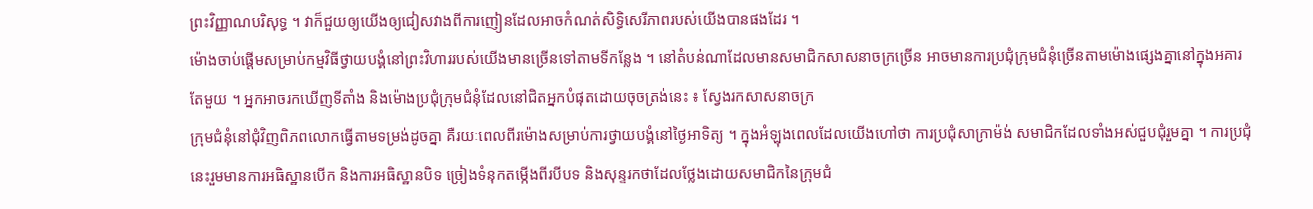ព្រះវិញ្ញាណបរិសុទ្ធ ។ វាក៏ជួយឲ្យយើងឲ្យជៀសវាងពីការញៀនដែលអាចកំណត់សិទ្ធិសេរីភាពរបស់យើងបានផងដែរ ។
ម៉ោងចាប់ផ្តើមសម្រាប់កម្មវិធីថ្វាយបង្គំនៅព្រះវិហាររបស់យើងមានច្រើនទៅតាមទីកន្លែង ។ នៅតំបន់ណាដែលមានសមាជិកសាសនាចក្រច្រើន អាចមានការប្រជុំក្រុមជំនុំច្រើនតាមម៉ោងផ្សេងគ្នានៅក្នុងអគារតែមួយ ។ អ្នកអាចរកឃើញទីតាំង និងម៉ោងប្រជុំក្រុមជំនុំដែលនៅជិតអ្នកបំផុតដោយចុចត្រង់នេះ ៖ ស្វែងរកសាសនាចក្រ
ក្រុមជំនុំនៅជុំវិញពិភពលោកធ្វើតាមទម្រង់ដូចគ្នា គឺរយៈពេលពីរម៉ោងសម្រាប់ការថ្វាយបង្គំនៅថ្ងៃអាទិត្យ ។ ក្នុងអំឡុងពេលដែលយើងហៅថា ការប្រជុំសាក្រាម៉ង់ សមាជិកដែលទាំងអស់ជួបជុំរួមគ្នា ។ ការប្រជុំនេះរួមមានការអធិស្ឋានបើក និងការអធិស្ឋានបិទ ច្រៀងទំនុកតម្កើងពីរបីបទ និងសុន្ទរកថាដែលថ្លែងដោយសមាជិកនៃក្រុមជំ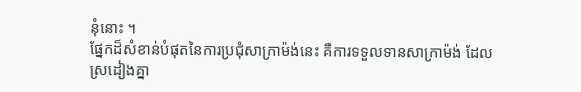នុំនោះ ។
ផ្នែកដ៏សំខាន់បំផុតនៃការប្រជុំសាក្រាម៉ង់នេះ គឺការទទួលទានសាក្រាម៉ង់ ដែលស្រដៀងគ្នា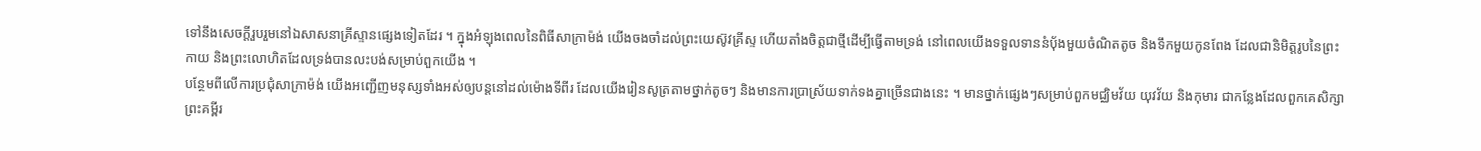ទៅនឹងសេចក្ដីរួបរួមនៅឯសាសនាគ្រីស្ទានផ្សេងទៀតដែរ ។ ក្នុងអំឡុងពេលនៃពិធីសាក្រាម៉ង់ យើងចងចាំដល់ព្រះយេស៊ូវគ្រីស្ទ ហើយតាំងចិត្តជាថ្មីដើម្បីធ្វើតាមទ្រង់ នៅពេលយើងទទួលទាននំប៉័ងមួយចំណិតតូច និងទឹកមួយកូនពែង ដែលជានិមិត្តរូបនៃព្រះកាយ និងព្រះលោហិតដែលទ្រង់បានលះបង់សម្រាប់ពួកយើង ។
បន្ថែមពីលើការប្រជុំសាក្រាម៉ង់ យើងអញ្ជើញមនុស្សទាំងអស់ឲ្យបន្ដនៅដល់ម៉ោងទីពីរ ដែលយើងរៀនសូត្រតាមថ្នាក់តូចៗ និងមានការប្រាស្រ័យទាក់ទងគ្នាច្រើនជាងនេះ ។ មានថ្នាក់ផ្សេងៗសម្រាប់ពួកមជ្ឈិមវ័យ យុវវ័យ និងកុមារ ជាកន្លែងដែលពួកគេសិក្សាព្រះគម្ពីរ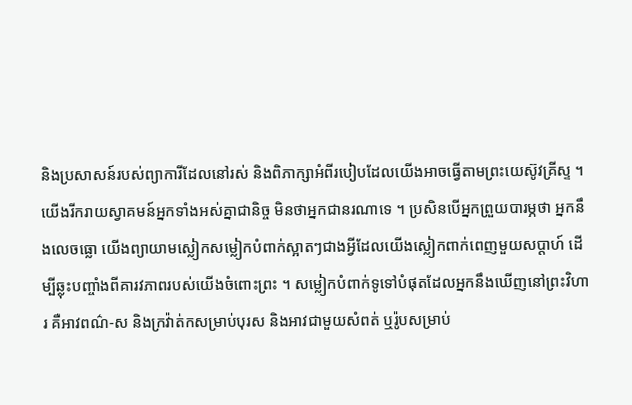និងប្រសាសន៍របស់ព្យាការីដែលនៅរស់ និងពិភាក្សាអំពីរបៀបដែលយើងអាចធ្វើតាមព្រះយេស៊ូវគ្រីស្ទ ។
យើងរីករាយស្វាគមន៍អ្នកទាំងអស់គ្នាជានិច្ច មិនថាអ្នកជានរណាទេ ។ ប្រសិនបើអ្នកព្រួយបារម្ភថា អ្នកនឹងលេចធ្លោ យើងព្យាយាមស្លៀកសម្លៀកបំពាក់ស្អាតៗជាងអ្វីដែលយើងស្លៀកពាក់ពេញមួយសប្តាហ៍ ដើម្បីឆ្លុះបញ្ចាំងពីគារវភាពរបស់យើងចំពោះព្រះ ។ សម្លៀកបំពាក់ទូទៅបំផុតដែលអ្នកនឹងឃើញនៅព្រះវិហារ គឺអាវពណ៌‑ស និងក្រវ៉ាត់កសម្រាប់បុរស និងអាវជាមួយសំពត់ ឬរ៉ូបសម្រាប់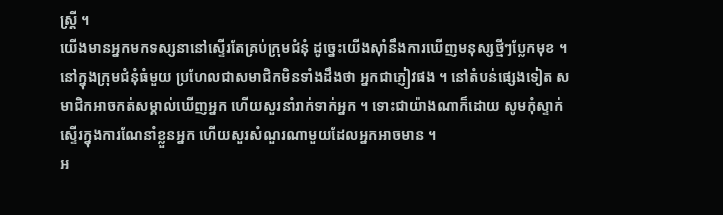ស្ត្រី ។
យើងមានអ្នកមកទស្សនានៅស្ទើរតែគ្រប់ក្រុមជំនុំ ដូច្នេះយើងស៊ាំនឹងការឃើញមនុស្សថ្មីៗប្លែកមុខ ។ នៅក្នុងក្រុមជំនុំធំមួយ ប្រហែលជាសមាជិកមិនទាំងដឹងថា អ្នកជាភ្ញៀវផង ។ នៅតំបន់ផ្សេងទៀត សមាជិកអាចកត់សម្គាល់ឃើញអ្នក ហើយសួរនាំរាក់ទាក់អ្នក ។ ទោះជាយ៉ាងណាក៏ដោយ សូមកុំស្ទាក់ស្ទើរក្នុងការណែនាំខ្លួនអ្នក ហើយសួរសំណួរណាមួយដែលអ្នកអាចមាន ។
អ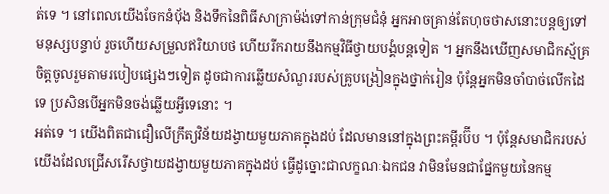ត់ទេ ។ នៅពេលយើងចែកនំប៉័ង និងទឹកនៃពិធីសាក្រាម៉ង់ទៅកាន់ក្រុមជំនុំ អ្នកអាចគ្រាន់តែហុចថាសនោះបន្ដឲ្យទៅមនុស្សបន្ទាប់ រួចហើយសម្រួលឥរិយាបថ ហើយរីករាយនឹងកម្មវិធីថ្វាយបង្គំបន្ដទៀត ។ អ្នកនឹងឃើញសមាជិកស្ម័គ្រចិត្តចូលរួមតាមរបៀបផ្សេងៗទៀត ដូចជាការឆ្លើយសំណួររបស់គ្រូបង្រៀនក្នុងថ្នាក់រៀន ប៉ុន្តែអ្នកមិនចាំបាច់លើកដៃទេ ប្រសិនបើអ្នកមិនចង់ឆ្លើយអ្វីទេនោះ ។
អត់ទេ ។ យើងពិតជាជឿលើក្រឹត្យវិន័យដង្វាយមួយភាគក្នុងដប់ ដែលមាននៅក្នុងព្រះគម្ពីរប៊ីប ។ ប៉ុន្តែសមាជិករបស់យើងដែលជ្រើសរើសថ្វាយដង្វាយមួយភាគក្នុងដប់ ធ្វើដូច្នោះជាលក្ខណៈឯកជន វាមិនមែនជាផ្នែកមួយនៃកម្ម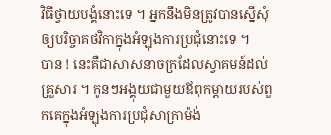វិធីថ្វាយបង្គំនោះទេ ។ អ្នកនឹងមិនត្រូវបានស្នើសុំឲ្យបរិច្ចាគថវិកាក្នុងអំឡុងការប្រជុំនោះទេ ។
បាន ! នេះគឺជាសាសនាចក្រដែលស្វាគមន៍ដល់គ្រួសារ ។ កូនៗអង្គុយជាមួយឪពុកម្តាយរបស់ពួកគេក្នុងអំឡុងការប្រជុំសាក្រាម៉ង់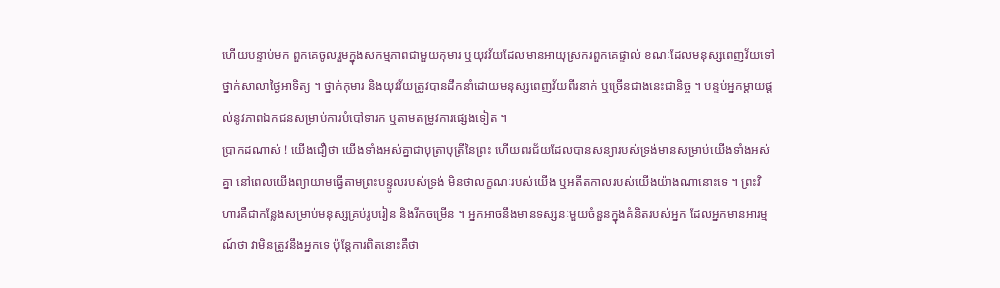ហើយបន្ទាប់មក ពួកគេចូលរួមក្នុងសកម្មភាពជាមួយកុមារ ឬយុវវ័យដែលមានអាយុស្រករពួកគេផ្ទាល់ ខណៈដែលមនុស្សពេញវ័យទៅថ្នាក់សាលាថ្ងៃអាទិត្យ ។ ថ្នាក់កុមារ និងយុវវ័យត្រូវបានដឹកនាំដោយមនុស្សពេញវ័យពីរនាក់ ឬច្រើនជាងនេះជានិច្ច ។ បន្ទប់អ្នកម្តាយផ្តល់នូវភាពឯកជនសម្រាប់ការបំបៅទារក ឬតាមតម្រូវការផ្សេងទៀត ។
ប្រាកដណាស់ ! យើងជឿថា យើងទាំងអស់គ្នាជាបុត្រាបុត្រីនៃព្រះ ហើយពរជ័យដែលបានសន្យារបស់ទ្រង់មានសម្រាប់យើងទាំងអស់គ្នា នៅពេលយើងព្យាយាមធ្វើតាមព្រះបន្ទូលរបស់ទ្រង់ មិនថាលក្ខណៈរបស់យើង ឬអតីតកាលរបស់យើងយ៉ាងណានោះទេ ។ ព្រះវិហារគឺជាកន្លែងសម្រាប់មនុស្សគ្រប់រូបរៀន និងរីកចម្រើន ។ អ្នកអាចនឹងមានទស្សនៈមួយចំនួនក្នុងគំនិតរបស់អ្នក ដែលអ្នកមានអារម្មណ៍ថា វាមិនត្រូវនឹងអ្នកទេ ប៉ុន្តែការពិតនោះគឺថា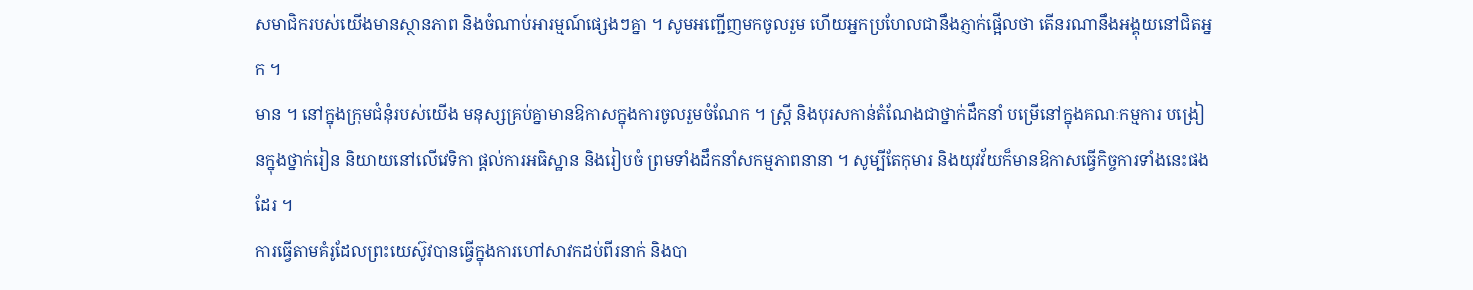សមាជិករបស់យើងមានស្ថានភាព និងចំណាប់អារម្មណ៍ផ្សេងៗគ្នា ។ សូមអញ្ជើញមកចូលរួម ហើយអ្នកប្រហែលជានឹងភ្ញាក់ផ្អើលថា តើនរណានឹងអង្គុយនៅជិតអ្នក ។
មាន ។ នៅក្នុងក្រុមជំនុំរបស់យើង មនុស្សគ្រប់គ្នាមានឱកាសក្នុងការចូលរួមចំណែក ។ ស្ត្រី និងបុរសកាន់តំណែងជាថ្នាក់ដឹកនាំ បម្រើនៅក្នុងគណៈកម្មការ បង្រៀនក្នុងថ្នាក់រៀន និយាយនៅលើវេទិកា ផ្តល់ការអធិស្ឋាន និងរៀបចំ ព្រមទាំងដឹកនាំសកម្មភាពនានា ។ សូម្បីតែកុមារ និងយុវវ័យក៏មានឱកាសធ្វើកិច្ចការទាំងនេះផងដែរ ។
ការធ្វើតាមគំរូដែលព្រះយេស៊ូវបានធ្វើក្នុងការហៅសាវកដប់ពីរនាក់ និងបា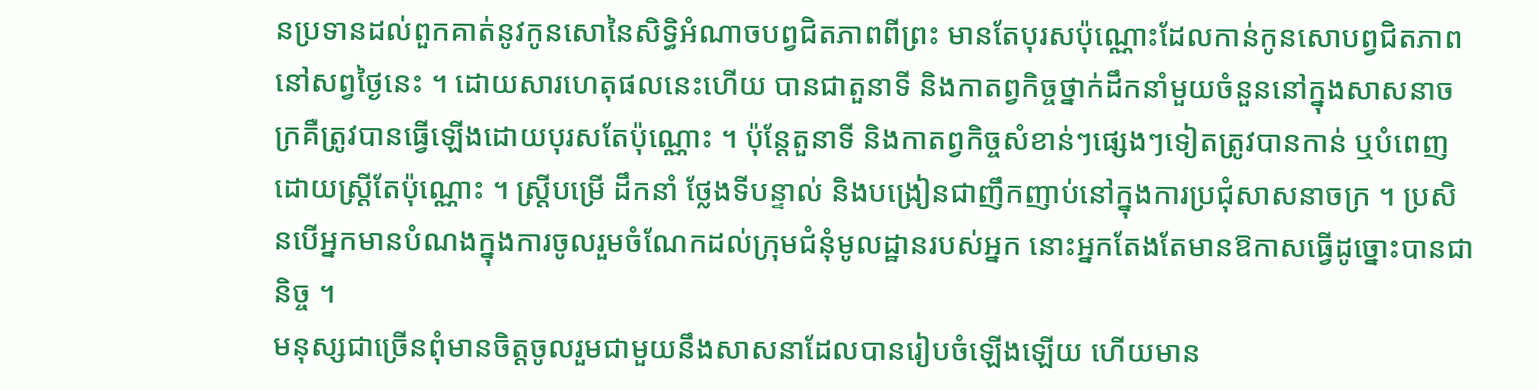នប្រទានដល់ពួកគាត់នូវកូនសោនៃសិទ្ធិអំណាចបព្វជិតភាពពីព្រះ មានតែបុរសប៉ុណ្ណោះដែលកាន់កូនសោបព្វជិតភាពនៅសព្វថ្ងៃនេះ ។ ដោយសារហេតុផលនេះហើយ បានជាតួនាទី និងកាតព្វកិច្ចថ្នាក់ដឹកនាំមួយចំនួននៅក្នុងសាសនាចក្រគឺត្រូវបានធ្វើឡើងដោយបុរសតែប៉ុណ្ណោះ ។ ប៉ុន្តែតួនាទី និងកាតព្វកិច្ចសំខាន់ៗផ្សេងៗទៀតត្រូវបានកាន់ ឬបំពេញដោយស្ត្រីតែប៉ុណ្ណោះ ។ ស្ត្រីបម្រើ ដឹកនាំ ថ្លែងទីបន្ទាល់ និងបង្រៀនជាញឹកញាប់នៅក្នុងការប្រជុំសាសនាចក្រ ។ ប្រសិនបើអ្នកមានបំណងក្នុងការចូលរួមចំណែកដល់ក្រុមជំនុំមូលដ្ឋានរបស់អ្នក នោះអ្នកតែងតែមានឱកាសធ្វើដូច្នោះបានជានិច្ច ។
មនុស្សជាច្រើនពុំមានចិត្តចូលរួមជាមួយនឹងសាសនាដែលបានរៀបចំឡើងឡើយ ហើយមាន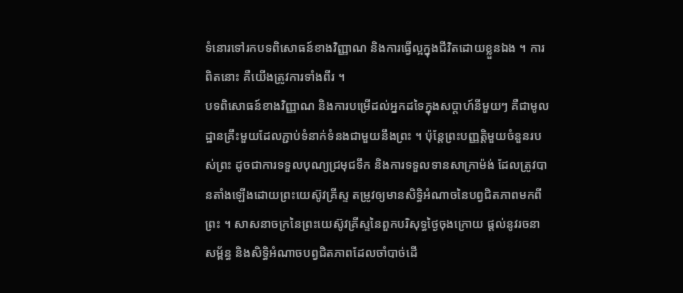ទំនោរទៅរកបទពិសោធន៍ខាងវិញ្ញាណ និងការធ្វើល្អក្នុងជីវិតដោយខ្លួនឯង ។ ការពិតនោះ គឺយើងត្រូវការទាំងពីរ ។
បទពិសោធន៍ខាងវិញ្ញាណ និងការបម្រើដល់អ្នកដទៃក្នុងសប្តាហ៍នីមួយៗ គឺជាមូលដ្ឋានគ្រឹះមួយដែលភ្ជាប់ទំនាក់ទំនងជាមួយនឹងព្រះ ។ ប៉ុន្តែព្រះបញ្ញត្តិមួយចំនួនរបស់ព្រះ ដូចជាការទទួលបុណ្យជ្រមុជទឹក និងការទទួលទានសាក្រាម៉ង់ ដែលត្រូវបានតាំងឡើងដោយព្រះយេស៊ូវគ្រីស្ទ តម្រូវឲ្យមានសិទ្ធិអំណាចនៃបព្វជិតភាពមកពីព្រះ ។ សាសនាចក្រនៃព្រះយេស៊ូវគ្រីស្ទនៃពួកបរិសុទ្ធថ្ងៃចុងក្រោយ ផ្តល់នូវរចនាសម្ព័ន្ធ និងសិទ្ធិអំណាចបព្វជិតភាពដែលចាំបាច់ដើ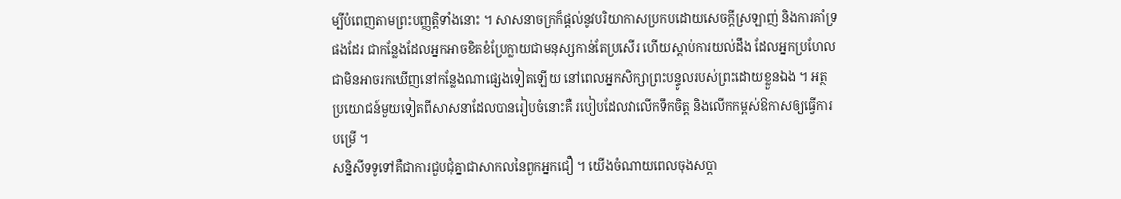ម្បីបំពេញតាមព្រះបញ្ញត្តិទាំងនោះ ។ សាសនាចក្រក៏ផ្តល់នូវបរិយាកាសប្រកបដោយសេចក្តីស្រឡាញ់ និងការគាំទ្រផងដែរ ជាកន្លែងដែលអ្នកអាចខិតខំប្រែក្លាយជាមនុស្សកាន់តែប្រសើរ ហើយស្តាប់ការយល់ដឹង ដែលអ្នកប្រហែលជាមិនអាចរកឃើញនៅកន្លែងណាផ្សេងទៀតឡើយ នៅពេលអ្នកសិក្សាព្រះបន្ទូលរបស់ព្រះដោយខ្លួនឯង ។ អត្ថប្រយោជន៍មួយទៀតពីសាសនាដែលបានរៀបចំនោះគឺ របៀបដែលវាលើកទឹកចិត្ត និងលើកកម្ពស់ឱកាសឲ្យធ្វើការបម្រើ ។
សន្និសីទទូទៅគឺជាការជួបជុំគ្នាជាសាកលនៃពួកអ្នកជឿ ។ យើងចំណាយពេលចុងសប្តា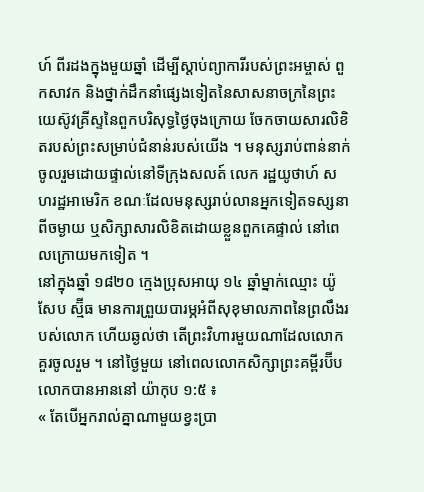ហ៍ ពីរដងក្នុងមួយឆ្នាំ ដើម្បីស្តាប់ព្យាការីរបស់ព្រះអម្ចាស់ ពួកសាវក និងថ្នាក់ដឹកនាំផ្សេងទៀតនៃសាសនាចក្រនៃព្រះយេស៊ូវគ្រីស្ទនៃពួកបរិសុទ្ធថ្ងៃចុងក្រោយ ចែកចាយសារលិខិតរបស់ព្រះសម្រាប់ជំនាន់របស់យើង ។ មនុស្សរាប់ពាន់នាក់ចូលរួមដោយផ្ទាល់នៅទីក្រុងសលត៍ លេក រដ្ឋយូថាហ៍ សហរដ្ឋអាមេរិក ខណៈដែលមនុស្សរាប់លានអ្នកទៀតទស្សនាពីចម្ងាយ ឬសិក្សាសារលិខិតដោយខ្លួនពួកគេផ្ទាល់ នៅពេលក្រោយមកទៀត ។
នៅក្នុងឆ្នាំ ១៨២០ ក្មេងប្រុសអាយុ ១៤ ឆ្នាំម្នាក់ឈ្មោះ យ៉ូសែប ស្ម៊ីធ មានការព្រួយបារម្ភអំពីសុខុមាលភាពនៃព្រលឹងរបស់លោក ហើយឆ្ងល់ថា តើព្រះវិហារមួយណាដែលលោកគួរចូលរួម ។ នៅថ្ងៃមួយ នៅពេលលោកសិក្សាព្រះគម្ពីរប៊ីប លោកបានអាននៅ យ៉ាកុប ១:៥ ៖
« តែបើអ្នករាល់គ្នាណាមួយខ្វះប្រា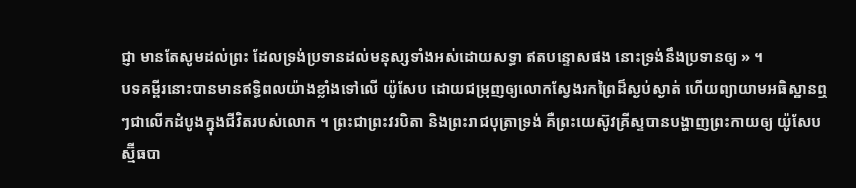ជ្ញា មានតែសូមដល់ព្រះ ដែលទ្រង់ប្រទានដល់មនុស្សទាំងអស់ដោយសទ្ធា ឥតបន្ទោសផង នោះទ្រង់នឹងប្រទានឲ្យ » ។
បទគម្ពីរនោះបានមានឥទ្ធិពលយ៉ាងខ្លាំងទៅលើ យ៉ូសែប ដោយជម្រុញឲ្យលោកស្វែងរកព្រៃដ៏ស្ងប់ស្ងាត់ ហើយព្យាយាមអធិស្ឋានឮៗជាលើកដំបូងក្នុងជីវិតរបស់លោក ។ ព្រះជាព្រះវរបិតា និងព្រះរាជបុត្រាទ្រង់ គឺព្រះយេស៊ូវគ្រីស្ទបានបង្ហាញព្រះកាយឲ្យ យ៉ូសែប ស្ម៊ីធបា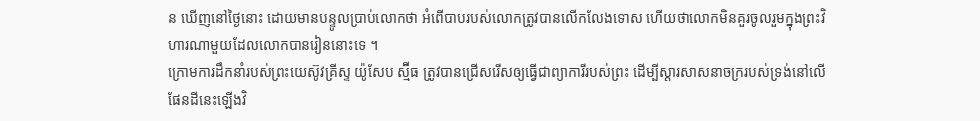ន ឃើញនៅថ្ងៃនោះ ដោយមានបន្ទូលប្រាប់លោកថា អំពើបាបរបស់លោកត្រូវបានលើកលែងទោស ហើយថាលោកមិនគួរចូលរួមក្នុងព្រះវិហារណាមួយដែលលោកបានរៀននោះទេ ។
ក្រោមការដឹកនាំរបស់ព្រះយេស៊ូវគ្រីស្ទ យ៉ូសែប ស្ម៊ីធ ត្រូវបានជ្រើសរើសឲ្យធ្វើជាព្យាការីរបស់ព្រះ ដើម្បីស្តារសាសនាចក្ររបស់ទ្រង់នៅលើផែនដីនេះឡើងវិ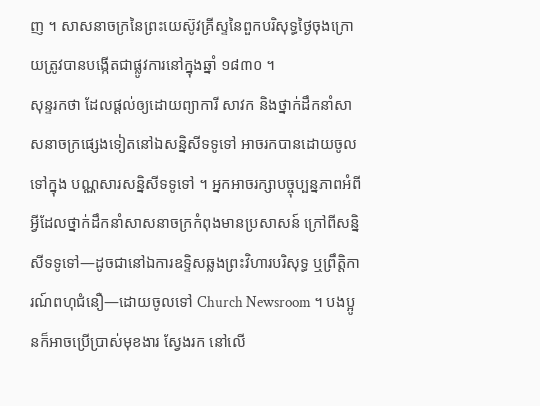ញ ។ សាសនាចក្រនៃព្រះយេស៊ូវគ្រីស្ទនៃពួកបរិសុទ្ធថ្ងៃចុងក្រោយត្រូវបានបង្កើតជាផ្លូវការនៅក្នុងឆ្នាំ ១៨៣០ ។
សុន្ទរកថា ដែលផ្ដល់ឲ្យដោយព្យាការី សាវក និងថ្នាក់ដឹកនាំសាសនាចក្រផ្សេងទៀតនៅឯសន្និសីទទូទៅ អាចរកបានដោយចូលទៅក្នុង បណ្ណសារសន្និសីទទូទៅ ។ អ្នកអាចរក្សាបច្ចុប្បន្នភាពអំពីអ្វីដែលថ្នាក់ដឹកនាំសាសនាចក្រកំពុងមានប្រសាសន៍ ក្រៅពីសន្និសីទទូទៅ—ដូចជានៅឯការឧទ្ទិសឆ្លងព្រះវិហារបរិសុទ្ធ ឬព្រឹត្តិការណ៍ពហុជំនឿ—ដោយចូលទៅ Church Newsroom ។ បងប្អូនក៏អាចប្រើប្រាស់មុខងារ ស្វែងរក នៅលើ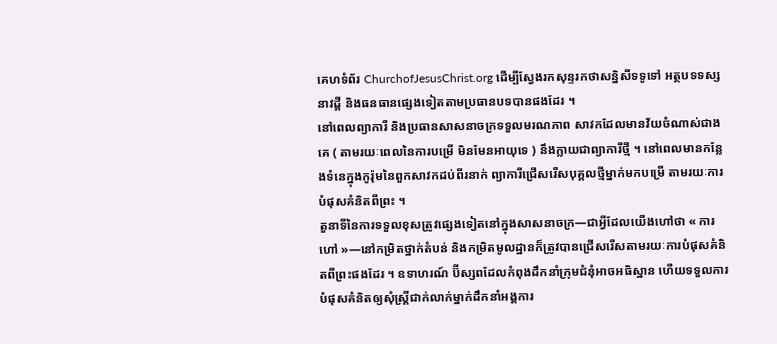គេហទំព័រ ChurchofJesusChrist.org ដើម្បីស្វែងរកសុន្ទរកថាសន្និសីទទូទៅ អត្ថបទទស្សនាវដ្តី និងធនធានផ្សេងទៀតតាមប្រធានបទបានផងដែរ ។
នៅពេលព្យាការី និងប្រធានសាសនាចក្រទទួលមរណភាព សាវកដែលមានវ័យចំណាស់ជាងគេ ( តាមរយៈពេលនៃការបម្រើ មិនមែនអាយុទេ ) នឹងក្លាយជាព្យាការីថ្មី ។ នៅពេលមានកន្លែងទំនេក្នុងកូរ៉ុមនៃពួកសាវកដប់ពីរនាក់ ព្យាការីជ្រើសរើសបុគ្គលថ្មីម្នាក់មកបម្រើ តាមរយៈការបំផុសគំនិតពីព្រះ ។
តួនាទីនៃការទទួលខុសត្រូវផ្សេងទៀតនៅក្នុងសាសនាចក្រ—ជាអ្វីដែលយើងហៅថា « ការហៅ »—នៅកម្រិតថ្នាក់តំបន់ និងកម្រិតមូលដ្ឋានក៏ត្រូវបានជ្រើសរើសតាមរយៈការបំផុសគំនិតពីព្រះផងដែរ ។ ឧទាហរណ៍ ប៊ីស្សពដែលកំពុងដឹកនាំក្រុមជំនុំអាចអធិស្ឋាន ហើយទទួលការបំផុសគំនិតឲ្យសុំស្ត្រីជាក់លាក់ម្នាក់ដឹកនាំអង្គការ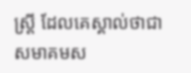ស្ត្រី ដែលគេស្គាល់ថាជាសមាគមស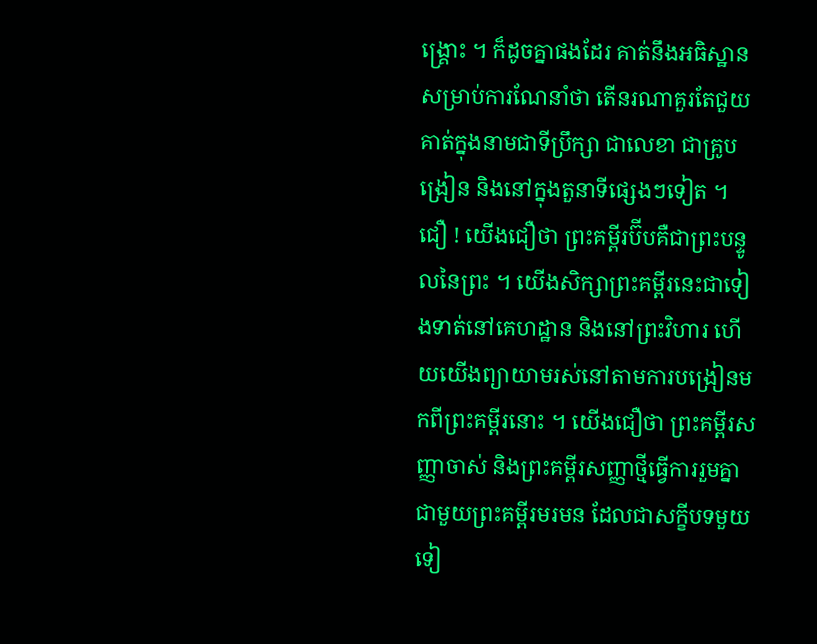ង្គ្រោះ ។ ក៏ដូចគ្នាផងដែរ គាត់នឹងអធិស្ឋានសម្រាប់ការណែនាំថា តើនរណាគួរតែជួយគាត់ក្នុងនាមជាទីប្រឹក្សា ជាលេខា ជាគ្រូបង្រៀន និងនៅក្នុងតួនាទីផ្សេងៗទៀត ។
ជឿ ! យើងជឿថា ព្រះគម្ពីរប៊ីបគឺជាព្រះបន្ទូលនៃព្រះ ។ យើងសិក្សាព្រះគម្ពីរនេះជាទៀងទាត់នៅគេហដ្ឋាន និងនៅព្រះវិហារ ហើយយើងព្យាយាមរស់នៅតាមការបង្រៀនមកពីព្រះគម្ពីរនោះ ។ យើងជឿថា ព្រះគម្ពីរសញ្ញាចាស់ និងព្រះគម្ពីរសញ្ញាថ្មីធ្វើការរួមគ្នាជាមួយព្រះគម្ពីរមរមន ដែលជាសក្ខីបទមួយទៀ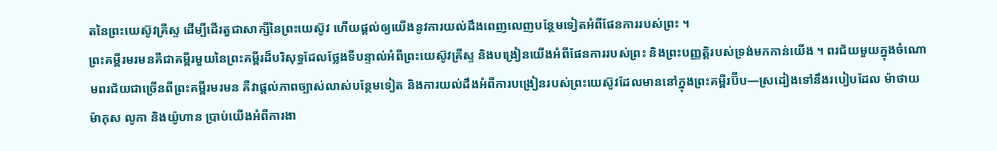តនៃព្រះយេស៊ូវគ្រីស្ទ ដើម្បីដើរតួជាសាក្សីនៃព្រះយេស៊ូវ ហើយផ្តល់ឲ្យយើងនូវការយល់ដឹងពេញលេញបន្ថែមទៀតអំពីផែនការរបស់ព្រះ ។
ព្រះគម្ពីរមរមនគឺជាគម្ពីរមួយនៃព្រះគម្ពីរដ៏បរិសុទ្ធដែលថ្លែងទីបន្ទាល់អំពីព្រះយេស៊ូវគ្រីស្ទ និងបង្រៀនយើងអំពីផែនការរបស់ព្រះ និងព្រះបញ្ញត្តិរបស់ទ្រង់មកកាន់យើង ។ ពរជ័យមួយក្នុងចំណោមពរជ័យជាច្រើនពីព្រះគម្ពីរមរមន គឺវាផ្តល់ភាពច្បាស់លាស់បន្ថែមទៀត និងការយល់ដឹងអំពីការបង្រៀនរបស់ព្រះយេស៊ូវដែលមាននៅក្នុងព្រះគម្ពីរប៊ីប—ស្រដៀងទៅនឹងរបៀបដែល ម៉ាថាយ ម៉ាកុស លូកា និងយ៉ូហាន ប្រាប់យើងអំពីការងា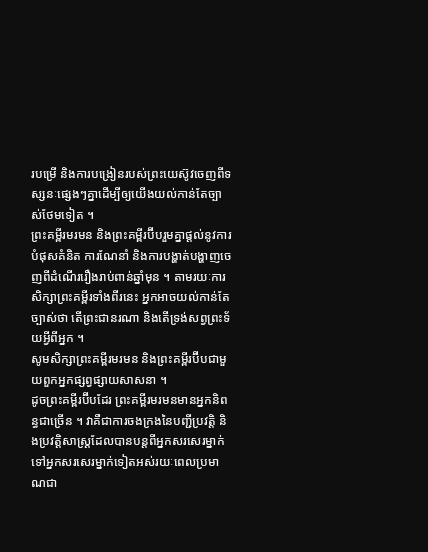របម្រើ និងការបង្រៀនរបស់ព្រះយេស៊ូវចេញពីទស្សនៈផ្សេងៗគ្នាដើម្បីឲ្យយើងយល់កាន់តែច្បាស់ថែមទៀត ។
ព្រះគម្ពីរមរមន និងព្រះគម្ពីរប៊ីបរួមគ្នាផ្តល់នូវការបំផុសគំនិត ការណែនាំ និងការបង្ហាត់បង្ហាញចេញពីដំណើររឿងរាប់ពាន់ឆ្នាំមុន ។ តាមរយៈការសិក្សាព្រះគម្ពីរទាំងពីរនេះ អ្នកអាចយល់កាន់តែច្បាស់ថា តើព្រះជានរណា និងតើទ្រង់សព្វព្រះទ័យអ្វីពីអ្នក ។
សូមសិក្សាព្រះគម្ពីរមរមន និងព្រះគម្ពីរប៊ីបជាមួយពួកអ្នកផ្សព្វផ្សាយសាសនា ។
ដូចព្រះគម្ពីរប៊ីបដែរ ព្រះគម្ពីរមរមនមានអ្នកនិពន្ធជាច្រើន ។ វាគឺជាការចងក្រងនៃបញ្ជីប្រវត្តិ និងប្រវត្តិសាស្ត្រដែលបានបន្តពីអ្នកសរសេរម្នាក់ទៅអ្នកសរសេរម្នាក់ទៀតអស់រយៈពេលប្រមាណជា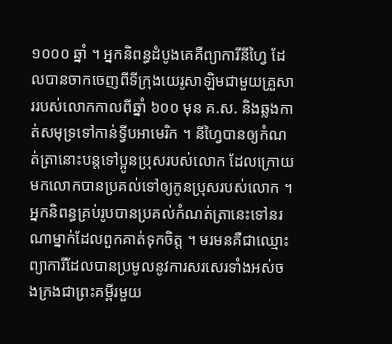១០០០ ឆ្នាំ ។ អ្នកនិពន្ធដំបូងគេគឺព្យាការីនីហ្វៃ ដែលបានចាកចេញពីទីក្រុងយេរូសាឡិមជាមួយគ្រួសាររបស់លោកកាលពីឆ្នាំ ៦០០ មុន គ.ស. និងឆ្លងកាត់សមុទ្រទៅកាន់ទ្វីបអាមេរិក ។ នីហ្វៃបានឲ្យកំណត់ត្រានោះបន្តទៅប្អូនប្រុសរបស់លោក ដែលក្រោយមកលោកបានប្រគល់ទៅឲ្យកូនប្រុសរបស់លោក ។ អ្នកនិពន្ធគ្រប់រូបបានប្រគល់កំណត់ត្រានេះទៅនរណាម្នាក់ដែលពួកគាត់ទុកចិត្ត ។ មរមនគឺជាឈ្មោះព្យាការីដែលបានប្រមូលនូវការសរសេរទាំងអស់ចងក្រងជាព្រះគម្ពីរមួយ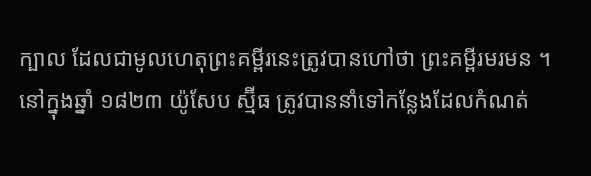ក្បាល ដែលជាមូលហេតុព្រះគម្ពីរនេះត្រូវបានហៅថា ព្រះគម្ពីរមរមន ។
នៅក្នុងឆ្នាំ ១៨២៣ យ៉ូសែប ស្ម៊ីធ ត្រូវបាននាំទៅកន្លែងដែលកំណត់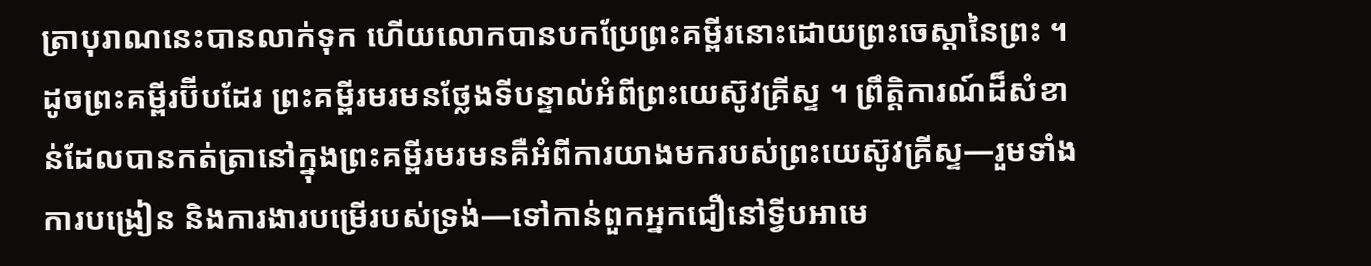ត្រាបុរាណនេះបានលាក់ទុក ហើយលោកបានបកប្រែព្រះគម្ពីរនោះដោយព្រះចេស្តានៃព្រះ ។
ដូចព្រះគម្ពីរប៊ីបដែរ ព្រះគម្ពីរមរមនថ្លែងទីបន្ទាល់អំពីព្រះយេស៊ូវគ្រីស្ទ ។ ព្រឹត្តិការណ៍ដ៏សំខាន់ដែលបានកត់ត្រានៅក្នុងព្រះគម្ពីរមរមនគឺអំពីការយាងមករបស់ព្រះយេស៊ូវគ្រីស្ទ—រួមទាំងការបង្រៀន និងការងារបម្រើរបស់ទ្រង់—ទៅកាន់ពួកអ្នកជឿនៅទ្វីបអាមេ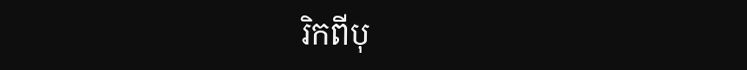រិកពីបុ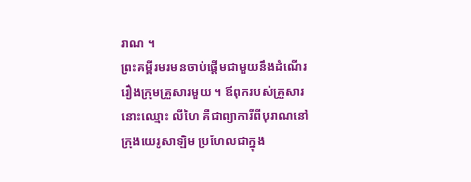រាណ ។
ព្រះគម្ពីរមរមនចាប់ផ្តើមជាមួយនឹងដំណើររឿងក្រុមគ្រួសារមួយ ។ ឪពុករបស់គ្រួសារនោះឈ្មោះ លីហៃ គឺជាព្យាការីពីបុរាណនៅក្រុងយេរូសាឡិម ប្រហែលជាក្នុង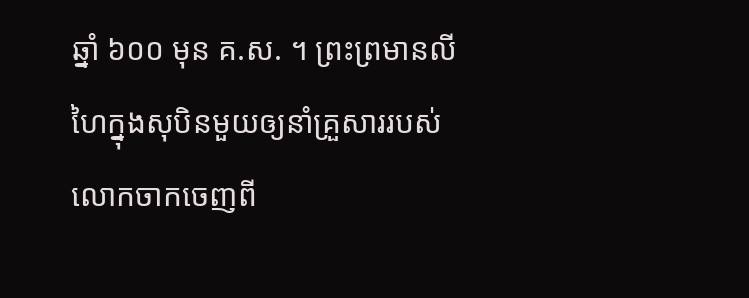ឆ្នាំ ៦០០ មុន គ.ស. ។ ព្រះព្រមានលីហៃក្នុងសុបិនមួយឲ្យនាំគ្រួសាររបស់លោកចាកចេញពី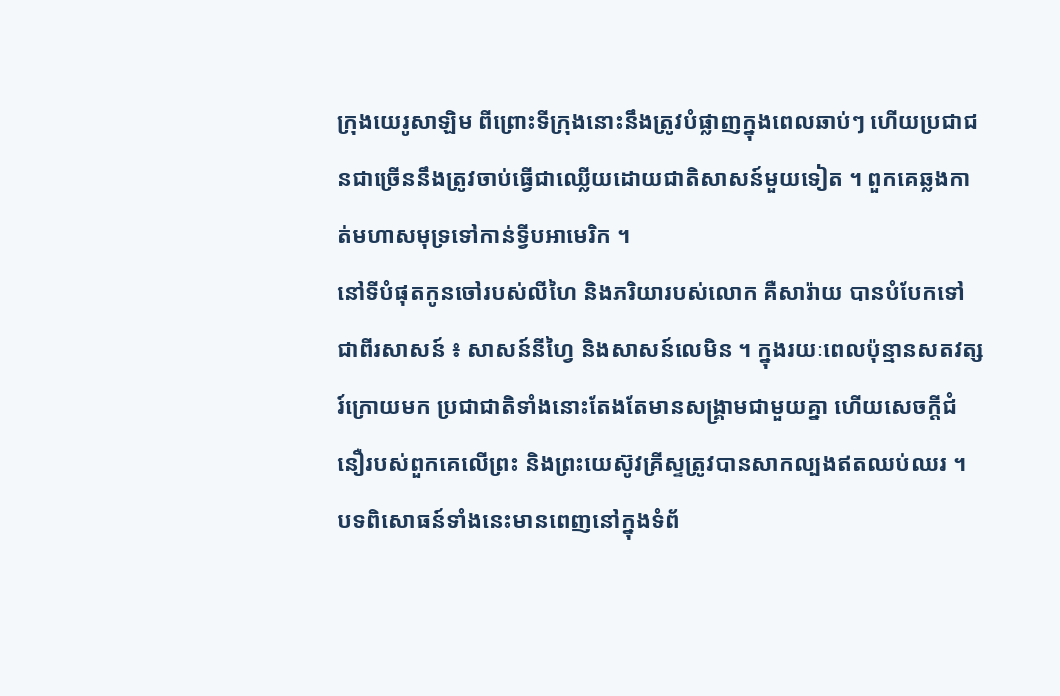ក្រុងយេរូសាឡិម ពីព្រោះទីក្រុងនោះនឹងត្រូវបំផ្លាញក្នុងពេលឆាប់ៗ ហើយប្រជាជនជាច្រើននឹងត្រូវចាប់ធ្វើជាឈ្លើយដោយជាតិសាសន៍មួយទៀត ។ ពួកគេឆ្លងកាត់មហាសមុទ្រទៅកាន់ទ្វីបអាមេរិក ។
នៅទីបំផុតកូនចៅរបស់លីហៃ និងភរិយារបស់លោក គឺសារ៉ាយ បានបំបែកទៅជាពីរសាសន៍ ៖ សាសន៍នីហ្វៃ និងសាសន៍លេមិន ។ ក្នុងរយៈពេលប៉ុន្មានសតវត្សរ៍ក្រោយមក ប្រជាជាតិទាំងនោះតែងតែមានសង្រ្គាមជាមួយគ្នា ហើយសេចក្ដីជំនឿរបស់ពួកគេលើព្រះ និងព្រះយេស៊ូវគ្រីស្ទត្រូវបានសាកល្បងឥតឈប់ឈរ ។ បទពិសោធន៍ទាំងនេះមានពេញនៅក្នុងទំព័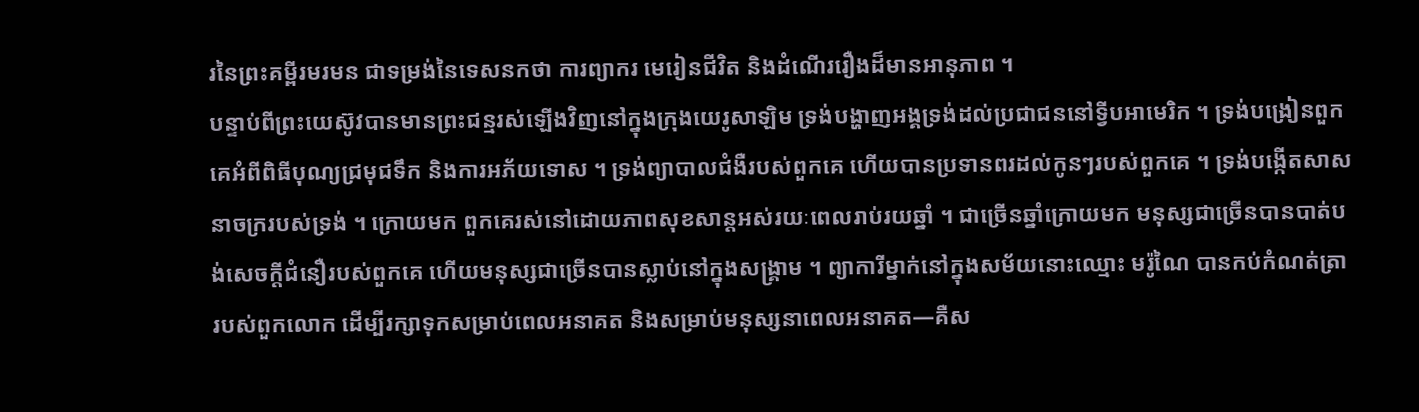រនៃព្រះគម្ពីរមរមន ជាទម្រង់នៃទេសនកថា ការព្យាករ មេរៀនជីវិត និងដំណើររឿងដ៏មានអានុភាព ។
បន្ទាប់ពីព្រះយេស៊ូវបានមានព្រះជន្មរស់ឡើងវិញនៅក្នុងក្រុងយេរូសាឡិម ទ្រង់បង្ហាញអង្គទ្រង់ដល់ប្រជាជននៅទ្វីបអាមេរិក ។ ទ្រង់បង្រៀនពួកគេអំពីពិធីបុណ្យជ្រមុជទឹក និងការអភ័យទោស ។ ទ្រង់ព្យាបាលជំងឺរបស់ពួកគេ ហើយបានប្រទានពរដល់កូនៗរបស់ពួកគេ ។ ទ្រង់បង្កើតសាសនាចក្ររបស់ទ្រង់ ។ ក្រោយមក ពួកគេរស់នៅដោយភាពសុខសាន្តអស់រយៈពេលរាប់រយឆ្នាំ ។ ជាច្រើនឆ្នាំក្រោយមក មនុស្សជាច្រើនបានបាត់បង់សេចក្តីជំនឿរបស់ពួកគេ ហើយមនុស្សជាច្រើនបានស្លាប់នៅក្នុងសង្រ្គាម ។ ព្យាការីម្នាក់នៅក្នុងសម័យនោះឈ្មោះ មរ៉ូណៃ បានកប់កំណត់ត្រារបស់ពួកលោក ដើម្បីរក្សាទុកសម្រាប់ពេលអនាគត និងសម្រាប់មនុស្សនាពេលអនាគត—គឺស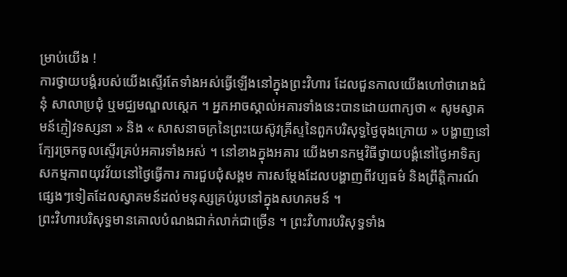ម្រាប់យើង !
ការថ្វាយបង្គំរបស់យើងស្ទើរតែទាំងអស់ធ្វើឡើងនៅក្នុងព្រះវិហារ ដែលជួនកាលយើងហៅថារោងជំនុំ សាលាប្រជុំ ឬមជ្ឈមណ្ឌលស្តេក ។ អ្នកអាចស្គាល់អគារទាំងនេះបានដោយពាក្យថា « សូមស្វាគមន៍ភ្ញៀវទស្សនា » និង « សាសនាចក្រនៃព្រះយេស៊ូវគ្រីស្ទនៃពួកបរិសុទ្ធថ្ងៃចុងក្រោយ » បង្ហាញនៅក្បែរច្រកចូលស្ទើរគ្រប់អគារទាំងអស់ ។ នៅខាងក្នុងអគារ យើងមានកម្មវិធីថ្វាយបង្គំនៅថ្ងៃអាទិត្យ សកម្មភាពយុវវ័យនៅថ្ងៃធ្វើការ ការជួបជុំសង្គម ការសម្តែងដែលបង្ហាញពីវប្បធម៌ និងព្រឹត្តិការណ៍ផ្សេងៗទៀតដែលស្វាគមន៍ដល់មនុស្សគ្រប់រូបនៅក្នុងសហគមន៍ ។
ព្រះវិហារបរិសុទ្ធមានគោលបំណងជាក់លាក់ជាច្រើន ។ ព្រះវិហារបរិសុទ្ធទាំង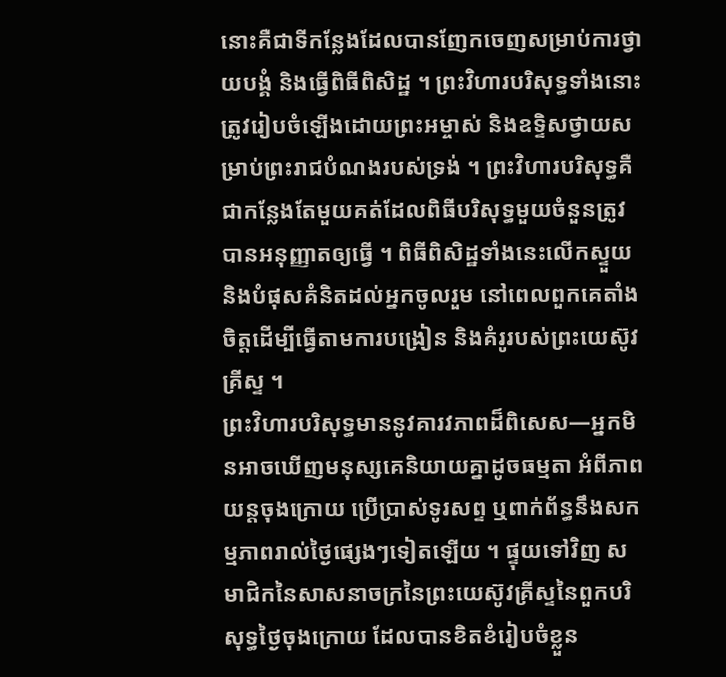នោះគឺជាទីកន្លែងដែលបានញែកចេញសម្រាប់ការថ្វាយបង្គំ និងធ្វើពិធីពិសិដ្ឋ ។ ព្រះវិហារបរិសុទ្ធទាំងនោះត្រូវរៀបចំឡើងដោយព្រះអម្ចាស់ និងឧទ្ទិសថ្វាយសម្រាប់ព្រះរាជបំណងរបស់ទ្រង់ ។ ព្រះវិហារបរិសុទ្ធគឺជាកន្លែងតែមួយគត់ដែលពិធីបរិសុទ្ធមួយចំនួនត្រូវបានអនុញ្ញាតឲ្យធ្វើ ។ ពិធីពិសិដ្ឋទាំងនេះលើកស្ទួយ និងបំផុសគំនិតដល់អ្នកចូលរួម នៅពេលពួកគេតាំងចិត្តដើម្បីធ្វើតាមការបង្រៀន និងគំរូរបស់ព្រះយេស៊ូវគ្រីស្ទ ។
ព្រះវិហារបរិសុទ្ធមាននូវគារវភាពដ៏ពិសេស—អ្នកមិនអាចឃើញមនុស្សគេនិយាយគ្នាដូចធម្មតា អំពីភាពយន្តចុងក្រោយ ប្រើប្រាស់ទូរសព្ទ ឬពាក់ព័ន្ធនឹងសកម្មភាពរាល់ថ្ងៃផ្សេងៗទៀតឡើយ ។ ផ្ទុយទៅវិញ សមាជិកនៃសាសនាចក្រនៃព្រះយេស៊ូវគ្រីស្ទនៃពួកបរិសុទ្ធថ្ងៃចុងក្រោយ ដែលបានខិតខំរៀបចំខ្លួន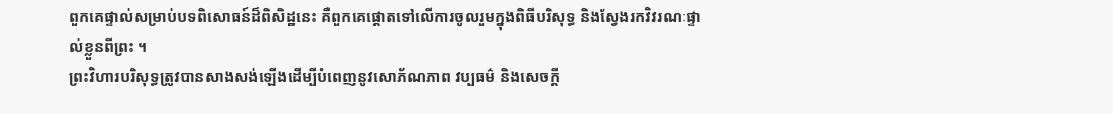ពួកគេផ្ទាល់សម្រាប់បទពិសោធន៍ដ៏ពិសិដ្ឋនេះ គឺពួកគេផ្តោតទៅលើការចូលរួមក្នុងពិធីបរិសុទ្ធ និងស្វែងរកវិវរណៈផ្ទាល់ខ្លួនពីព្រះ ។
ព្រះវិហារបរិសុទ្ធត្រូវបានសាងសង់ឡើងដើម្បីបំពេញនូវសោភ័ណភាព វប្បធម៌ និងសេចក្តី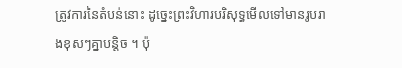ត្រូវការនៃតំបន់នោះ ដូច្នេះព្រះវិហារបរិសុទ្ធមើលទៅមានរូបរាងខុសៗគ្នាបន្តិច ។ ប៉ុ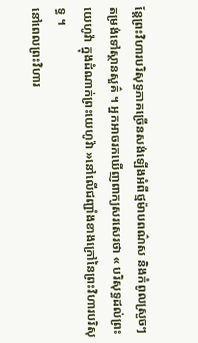ន្តែព្រះវិហារបរិសុទ្ធភាគច្រើនសង់ឡើងអំពីថ្មម៉ាបពណ៌ស និងកំពូលស្រួចៗតម្រង់ទៅស្ថានសួគ៌ ។ អ្នកអាចរកឃើញពាក្យសរសេរថា « បរិសុទ្ធដល់ព្រះយេហូវ៉ា ក្នុងដំណាក់ព្រះយេហូវ៉ា »នៅលើជញ្ជាំងខាងក្រៅនៃព្រះវិហារបរិសុទ្ធ ។
នៅពេលព្រះវិហារ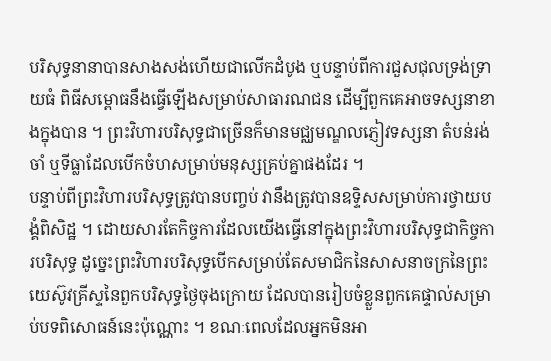បរិសុទ្ធនានាបានសាងសង់ហើយជាលើកដំបូង ឬបន្ទាប់ពីការជួសជុលទ្រង់ទ្រាយធំ ពិធីសម្ពោធនឹងធ្វើឡើងសម្រាប់សាធារណជន ដើម្បីពួកគេអាចទស្សនាខាងក្នុងបាន ។ ព្រះវិហារបរិសុទ្ធជាច្រើនក៏មានមជ្ឈមណ្ឌលភ្ញៀវទស្សនា តំបន់រង់ចាំ ឬទីធ្លាដែលបើកចំហសម្រាប់មនុស្សគ្រប់គ្នាផងដែរ ។
បន្ទាប់ពីព្រះវិហារបរិសុទ្ធត្រូវបានបញ្ចប់ វានឹងត្រូវបានឧទ្ទិសសម្រាប់ការថ្វាយបង្គំពិសិដ្ឋ ។ ដោយសារតែកិច្ចការដែលយើងធ្វើនៅក្នុងព្រះវិហារបរិសុទ្ធជាកិច្ចការបរិសុទ្ធ ដូច្នេះព្រះវិហារបរិសុទ្ធបើកសម្រាប់តែសមាជិកនៃសាសនាចក្រនៃព្រះយេស៊ូវគ្រីស្ទនៃពួកបរិសុទ្ធថ្ងៃចុងក្រោយ ដែលបានរៀបចំខ្លួនពួកគេផ្ទាល់សម្រាប់បទពិសោធន៍នេះប៉ុណ្ណោះ ។ ខណៈពេលដែលអ្នកមិនអា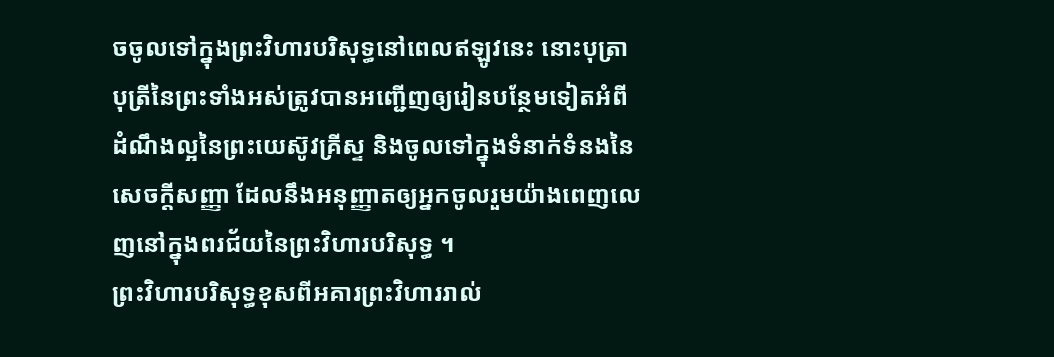ចចូលទៅក្នុងព្រះវិហារបរិសុទ្ធនៅពេលឥឡូវនេះ នោះបុត្រាបុត្រីនៃព្រះទាំងអស់ត្រូវបានអញ្ជើញឲ្យរៀនបន្ថែមទៀតអំពីដំណឹងល្អនៃព្រះយេស៊ូវគ្រីស្ទ និងចូលទៅក្នុងទំនាក់ទំនងនៃសេចក្តីសញ្ញា ដែលនឹងអនុញ្ញាតឲ្យអ្នកចូលរួមយ៉ាងពេញលេញនៅក្នុងពរជ័យនៃព្រះវិហារបរិសុទ្ធ ។
ព្រះវិហារបរិសុទ្ធខុសពីអគារព្រះវិហាររាល់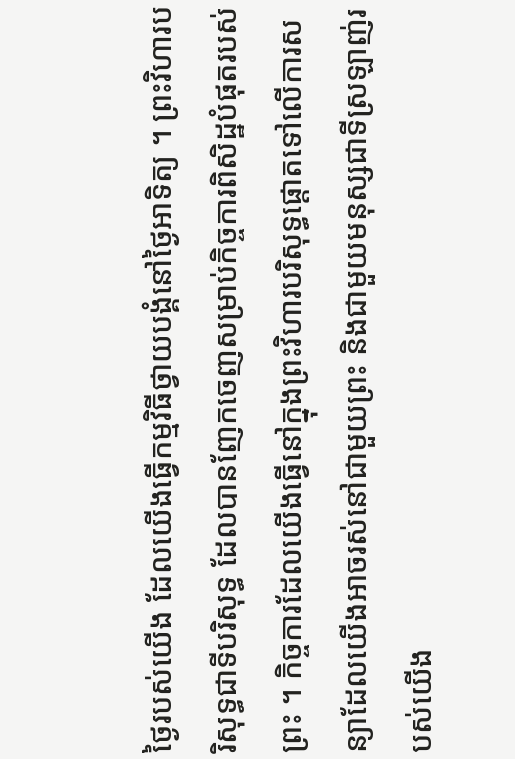ថ្ងៃរបស់យើង ដែលយើងធ្វើកម្មវិធីថ្វាយបង្គំនៅថ្ងៃអាទិត្យ ។ ព្រះវិហារបរិសុទ្ធជាទីបរិសុទ្ធ ដែលបានញែកចេញសម្រាប់កិច្ចការពិសិដ្ឋបំផុតរបស់ព្រះ ។ កិច្ចការដែលយើងធ្វើនៅក្នុងព្រះវិហារបរិសុទ្ធផ្តោតទៅលើការសន្យាដែលយើងអាចរស់នៅជាមួយព្រះ និងជាមួយមនុស្សជាទីស្រឡាញ់របស់យើង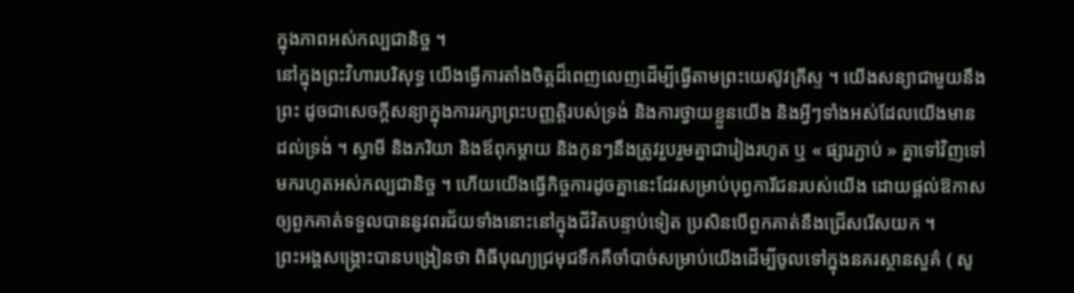ក្នុងភាពអស់កល្បជានិច្ច ។
នៅក្នុងព្រះវិហារបរិសុទ្ធ យើងធ្វើការតាំងចិត្តដ៏ពេញលេញដើម្បីធ្វើតាមព្រះយេស៊ូវគ្រីស្ទ ។ យើងសន្យាជាមួយនឹងព្រះ ដូចជាសេចក្តីសន្យាក្នុងការរក្សាព្រះបញ្ញត្តិរបស់ទ្រង់ និងការថ្វាយខ្លួនយើង និងអ្វីៗទាំងអស់ដែលយើងមានដល់ទ្រង់ ។ ស្វាមី និងភរិយា និងឪពុកម្តាយ និងកូនៗនឹងត្រូវរួបរួមគ្នាជារៀងរហូត ឬ « ផ្សារភ្ជាប់ » គ្នាទៅវិញទៅមករហូតអស់កល្បជានិច្ច ។ ហើយយើងធ្វើកិច្ចការដូចគ្នានេះដែរសម្រាប់បុព្វការីជនរបស់យើង ដោយផ្តល់ឱកាសឲ្យពួកគាត់ទទួលបាននូវពរជ័យទាំងនោះនៅក្នុងជីវិតបន្ទាប់ទៀត ប្រសិនបើពួកគាត់នឹងជ្រើសរើសយក ។
ព្រះអង្គសង្គ្រោះបានបង្រៀនថា ពិធីបុណ្យជ្រមុជទឹកគឺចាំបាច់សម្រាប់យើងដើម្បីចូលទៅក្នុងនគរស្ថានសួគ៌ ( សូ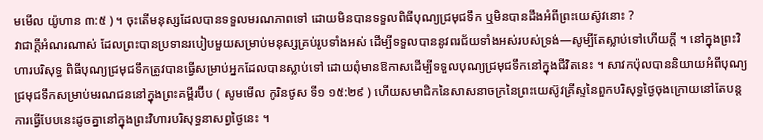មមើល យ៉ូហាន ៣:៥ ) ។ ចុះតើមនុស្សដែលបានទទួលមរណភាពទៅ ដោយមិនបានទទួលពិធីបុណ្យជ្រមុជទឹក ឬមិនបានដឹងអំពីព្រះយេស៊ូវនោះ ?
វាជាក្តីអំណរណាស់ ដែលព្រះបានប្រទានរបៀបមួយសម្រាប់មនុស្សគ្រប់រូបទាំងអស់ ដើម្បីទទួលបាននូវពរជ័យទាំងអស់របស់ទ្រង់—សូម្បីតែស្លាប់ទៅហើយក្តី ។ នៅក្នុងព្រះវិហារបរិសុទ្ធ ពិធីបុណ្យជ្រមុជទឹកត្រូវបានធ្វើសម្រាប់អ្នកដែលបានស្លាប់ទៅ ដោយពុំមានឱកាសដើម្បីទទួលបុណ្យជ្រមុជទឹកនៅក្នុងជីវិតនេះ ។ សាវកប៉ុលបាននិយាយអំពីបុណ្យជ្រមុជទឹកសម្រាប់មរណជននៅក្នុងព្រះគម្ពីរប៊ីប ( សូមមើល កូរិនថូស ទី១ ១៥:២៩ ) ហើយសមាជិកនៃសាសនាចក្រនៃព្រះយេស៊ូវគ្រីស្ទនៃពួកបរិសុទ្ធថ្ងៃចុងក្រោយនៅតែបន្តការធ្វើបែបនេះដូចគ្នានៅក្នុងព្រះវិហារបរិសុទ្ធនាសព្វថ្ងៃនេះ ។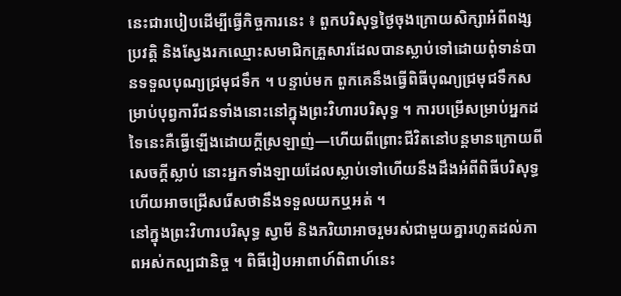នេះជារបៀបដើម្បីធ្វើកិច្ចការនេះ ៖ ពួកបរិសុទ្ធថ្ងៃចុងក្រោយសិក្សាអំពីពង្សប្រវត្តិ និងស្វែងរកឈ្មោះសមាជិកគ្រួសារដែលបានស្លាប់ទៅដោយពុំទាន់បានទទួលបុណ្យជ្រមុជទឹក ។ បន្ទាប់មក ពួកគេនឹងធ្វើពិធីបុណ្យជ្រមុជទឹកសម្រាប់បុព្វការីជនទាំងនោះនៅក្នុងព្រះវិហារបរិសុទ្ធ ។ ការបម្រើសម្រាប់អ្នកដទៃនេះគឺធ្វើឡើងដោយក្តីស្រឡាញ់—ហើយពីព្រោះជីវិតនៅបន្តមានក្រោយពីសេចក្តីស្លាប់ នោះអ្នកទាំងឡាយដែលស្លាប់ទៅហើយនឹងដឹងអំពីពិធីបរិសុទ្ធ ហើយអាចជ្រើសរើសថានឹងទទួលយកឬអត់ ។
នៅក្នុងព្រះវិហារបរិសុទ្ធ ស្វាមី និងភរិយាអាចរួមរស់ជាមួយគ្នារហូតដល់ភាពអស់កល្បជានិច្ច ។ ពិធីរៀបអាពាហ៍ពិពាហ៍នេះ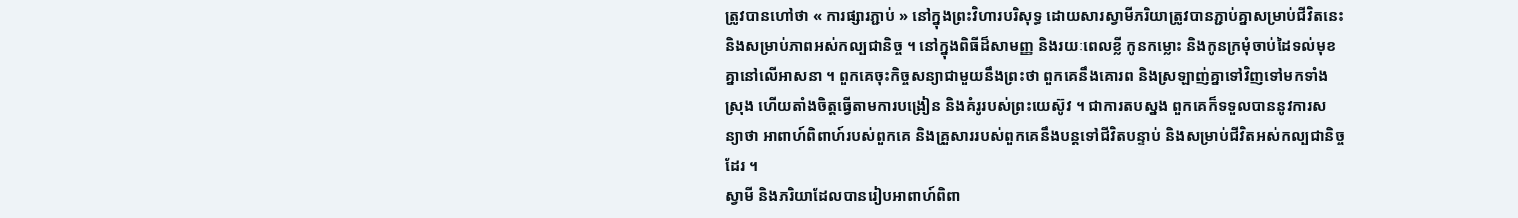ត្រូវបានហៅថា « ការផ្សារភ្ជាប់ » នៅក្នុងព្រះវិហារបរិសុទ្ធ ដោយសារស្វាមីភរិយាត្រូវបានភ្ជាប់គ្នាសម្រាប់ជីវិតនេះ និងសម្រាប់ភាពអស់កល្បជានិច្ច ។ នៅក្នុងពិធីដ៏សាមញ្ញ និងរយៈពេលខ្លី កូនកម្លោះ និងកូនក្រមុំចាប់ដៃទល់មុខគ្នានៅលើអាសនា ។ ពួកគេចុះកិច្ចសន្យាជាមួយនឹងព្រះថា ពួកគេនឹងគោរព និងស្រឡាញ់គ្នាទៅវិញទៅមកទាំងស្រុង ហើយតាំងចិត្តធ្វើតាមការបង្រៀន និងគំរូរបស់ព្រះយេស៊ូវ ។ ជាការតបស្នង ពួកគេក៏ទទួលបាននូវការសន្យាថា អាពាហ៍ពិពាហ៍របស់ពួកគេ និងគ្រួសាររបស់ពួកគេនឹងបន្តទៅជីវិតបន្ទាប់ និងសម្រាប់ជីវិតអស់កល្បជានិច្ចដែរ ។
ស្វាមី និងភរិយាដែលបានរៀបអាពាហ៍ពិពា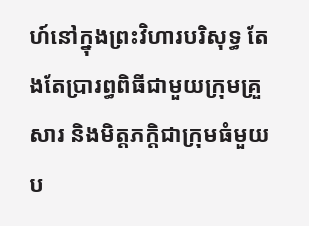ហ៍នៅក្នុងព្រះវិហារបរិសុទ្ធ តែងតែប្រារព្ធពិធីជាមួយក្រុមគ្រួសារ និងមិត្តភក្តិជាក្រុមធំមួយប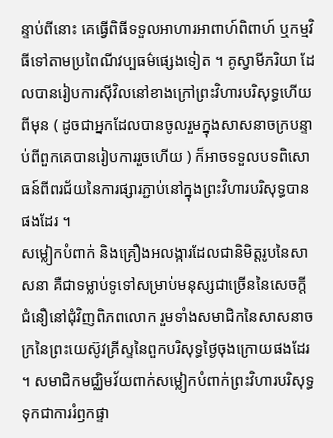ន្ទាប់ពីនោះ គេធ្វើពិធីទទួលអាហារអាពាហ៍ពិពាហ៍ ឬកម្មវិធីទៅតាមប្រពៃណីវប្បធម៌ផ្សេងទៀត ។ គូស្វាមីភរិយា ដែលបានរៀបការស៊ីវិលនៅខាងក្រៅព្រះវិហារបរិសុទ្ធហើយពីមុន ( ដូចជាអ្នកដែលបានចូលរួមក្នុងសាសនាចក្របន្ទាប់ពីពួកគេបានរៀបការរួចហើយ ) ក៏អាចទទួលបទពិសោធន៍ពីពរជ័យនៃការផ្សារភ្ជាប់នៅក្នុងព្រះវិហារបរិសុទ្ធបានផងដែរ ។
សម្លៀកបំពាក់ និងគ្រឿងអលង្ការដែលជានិមិត្តរូបនៃសាសនា គឺជាទម្លាប់ទូទៅសម្រាប់មនុស្សជាច្រើននៃសេចក្តីជំនឿនៅជុំវិញពិភពលោក រួមទាំងសមាជិកនៃសាសនាចក្រនៃព្រះយេស៊ូវគ្រីស្ទនៃពួកបរិសុទ្ធថ្ងៃចុងក្រោយផងដែរ ។ សមាជិកមជ្ឈិមវ័យពាក់សម្លៀកបំពាក់ព្រះវិហារបរិសុទ្ធទុកជាការរំឭកផ្ទា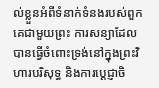ល់ខ្លួនអំពីទំនាក់ទំនងរបស់ពួកគេជាមួយព្រះ ការសន្យាដែលបានធ្វើចំពោះទ្រង់នៅក្នុងព្រះវិហារបរិសុទ្ធ និងការប្តេជ្ញាចិ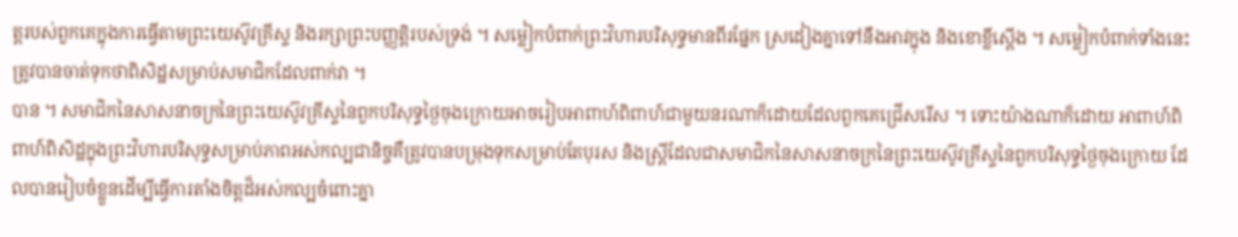ត្តរបស់ពួកគេក្នុងការធ្វើតាមព្រះយេស៊ូវគ្រីស្ទ និងរក្សាព្រះបញ្ញត្តិរបស់ទ្រង់ ។ សម្លៀកបំពាក់ព្រះវិហារបរិសុទ្ធមានពីរផ្នែក ស្រដៀងគ្នាទៅនឹងអាវក្នុង និងខោខ្លីស្តើង ។ សម្លៀកបំពាក់ទាំងនេះត្រូវបានចាត់ទុកថាពិសិដ្ឋសម្រាប់សមាជិកដែលពាក់វា ។
បាន ។ សមាជិកនៃសាសនាចក្រនៃព្រះយេស៊ូវគ្រីស្ទនៃពួកបរិសុទ្ធថ្ងៃចុងក្រោយអាចរៀបអាពាហ៍ពិពាហ៍ជាមួយនរណាក៏ដោយដែលពួកគេជ្រើសរើស ។ ទោះយ៉ាងណាក៏ដោយ អាពាហ៍ពិពាហ៍ពិសិដ្ឋក្នុងព្រះវិហារបរិសុទ្ធសម្រាប់ភាពអស់កល្បជានិច្ចគឺត្រូវបានបម្រុងទុកសម្រាប់តែបុរស និងស្ត្រីដែលជាសមាជិកនៃសាសនាចក្រនៃព្រះយេស៊ូវគ្រីស្ទនៃពួកបរិសុទ្ធថ្ងៃចុងក្រោយ ដែលបានរៀបចំខ្លួនដើម្បីធ្វើការតាំងចិត្តដ៏អស់កល្បចំពោះគ្នា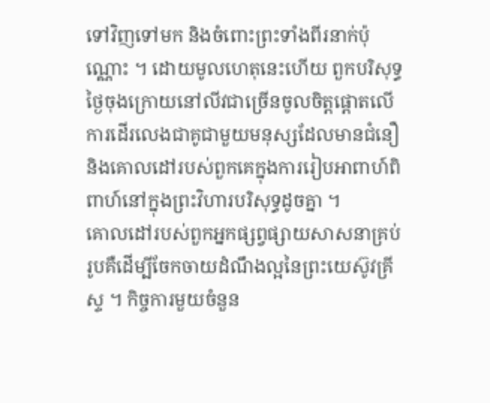ទៅវិញទៅមក និងចំពោះព្រះទាំងពីរនាក់ប៉ុណ្ណោះ ។ ដោយមូលហេតុនេះហើយ ពួកបរិសុទ្ធថ្ងៃចុងក្រោយនៅលីវជាច្រើនចូលចិត្តផ្តោតលើការដើរលេងជាគូជាមួយមនុស្សដែលមានជំនឿ និងគោលដៅរបស់ពួកគេក្នុងការរៀបអាពាហ៍ពិពាហ៍នៅក្នុងព្រះវិហារបរិសុទ្ធដូចគ្នា ។
គោលដៅរបស់ពួកអ្នកផ្សព្វផ្សាយសាសនាគ្រប់រូបគឺដើម្បីចែកចាយដំណឹងល្អនៃព្រះយេស៊ូវគ្រីស្ទ ។ កិច្ចការមួយចំនួន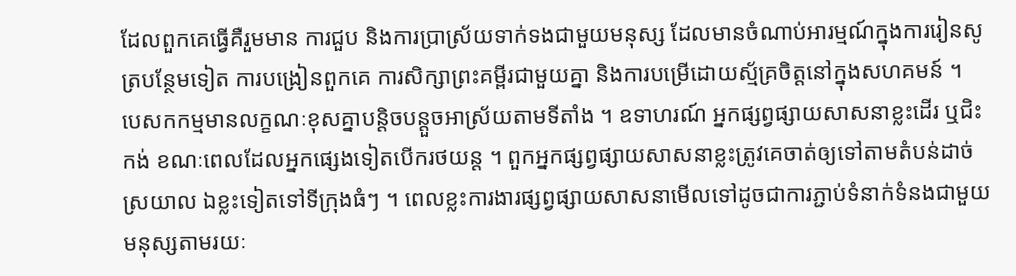ដែលពួកគេធ្វើគឺរួមមាន ការជួប និងការប្រាស្រ័យទាក់ទងជាមួយមនុស្ស ដែលមានចំណាប់អារម្មណ៍ក្នុងការរៀនសូត្របន្ថែមទៀត ការបង្រៀនពួកគេ ការសិក្សាព្រះគម្ពីរជាមួយគ្នា និងការបម្រើដោយស្ម័គ្រចិត្តនៅក្នុងសហគមន៍ ។
បេសកកម្មមានលក្ខណៈខុសគ្នាបន្តិចបន្តួចអាស្រ័យតាមទីតាំង ។ ឧទាហរណ៍ អ្នកផ្សព្វផ្សាយសាសនាខ្លះដើរ ឬជិះកង់ ខណៈពេលដែលអ្នកផ្សេងទៀតបើករថយន្ត ។ ពួកអ្នកផ្សព្វផ្សាយសាសនាខ្លះត្រូវគេចាត់ឲ្យទៅតាមតំបន់ដាច់ស្រយាល ឯខ្លះទៀតទៅទីក្រុងធំៗ ។ ពេលខ្លះការងារផ្សព្វផ្សាយសាសនាមើលទៅដូចជាការភ្ជាប់ទំនាក់ទំនងជាមួយមនុស្សតាមរយៈ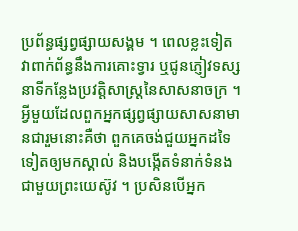ប្រព័ន្ធផ្សព្វផ្សាយសង្គម ។ ពេលខ្លះទៀត វាពាក់ព័ន្ធនឹងការគោះទ្វារ ឬជូនភ្ញៀវទស្សនាទីកន្លែងប្រវត្តិសាស្ត្រនៃសាសនាចក្រ ។
អ្វីមួយដែលពួកអ្នកផ្សព្វផ្សាយសាសនាមានជារួមនោះគឺថា ពួកគេចង់ជួយអ្នកដទៃទៀតឲ្យមកស្គាល់ និងបង្កើតទំនាក់ទំនងជាមួយព្រះយេស៊ូវ ។ ប្រសិនបើអ្នក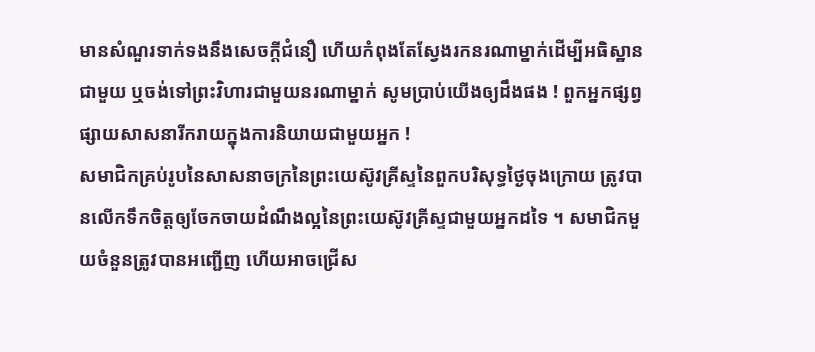មានសំណួរទាក់ទងនឹងសេចក្ដីជំនឿ ហើយកំពុងតែស្វែងរកនរណាម្នាក់ដើម្បីអធិស្ឋានជាមួយ ឬចង់ទៅព្រះវិហារជាមួយនរណាម្នាក់ សូមប្រាប់យើងឲ្យដឹងផង ! ពួកអ្នកផ្សព្វផ្សាយសាសនារីករាយក្នុងការនិយាយជាមួយអ្នក !
សមាជិកគ្រប់រូបនៃសាសនាចក្រនៃព្រះយេស៊ូវគ្រីស្ទនៃពួកបរិសុទ្ធថ្ងៃចុងក្រោយ ត្រូវបានលើកទឹកចិត្តឲ្យចែកចាយដំណឹងល្អនៃព្រះយេស៊ូវគ្រីស្ទជាមួយអ្នកដទៃ ។ សមាជិកមួយចំនួនត្រូវបានអញ្ជើញ ហើយអាចជ្រើស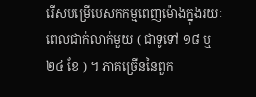រើសបម្រើបេសកកម្មពេញម៉ោងក្នុងរយៈពេលជាក់លាក់មួយ ( ជាទូទៅ ១៨ ឬ ២៤ ខែ ) ។ ភាគច្រើននៃពួក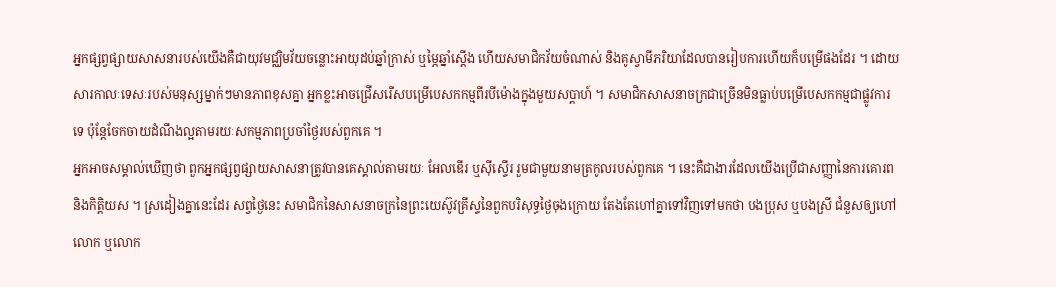អ្នកផ្សព្វផ្សាយសាសនារបស់យើងគឺជាយុវមជ្ឈិមវ័យចន្លោះអាយុដប់ឆ្នាំក្រាស់ ឬម្ភៃឆ្នាំស្តើង ហើយសមាជិកវ័យចំណាស់ និងគូស្វាមីភរិយាដែលបានរៀបការហើយក៏បម្រើផងដែរ ។ ដោយសារកាលៈទេសៈរបស់មនុស្សម្នាក់ៗមានភាពខុសគ្នា អ្នកខ្លះអាចជ្រើសរើសបម្រើបេសកកម្មពីរបីម៉ោងក្នុងមួយសប្តាហ៍ ។ សមាជិកសាសនាចក្រជាច្រើនមិនធ្លាប់បម្រើបេសកកម្មជាផ្លូវការទេ ប៉ុន្តែចែកចាយដំណឹងល្អតាមរយៈសកម្មភាពប្រចាំថ្ងៃរបស់ពួកគេ ។
អ្នកអាចសម្គាល់ឃើញថា ពួកអ្នកផ្សព្វផ្សាយសាសនាត្រូវបានគេស្គាល់តាមរយៈ អែលឌើរ ឬស៊ីស្ទើរ រួមជាមួយនាមត្រកូលរបស់ពួកគេ ។ នេះគឺជាងារដែលយើងប្រើជាសញ្ញានៃការគោរព និងកិត្តិយស ។ ស្រដៀងគ្នានេះដែរ សព្វថ្ងៃនេះ សមាជិកនៃសាសនាចក្រនៃព្រះយេស៊ូវគ្រីស្ទនៃពួកបរិសុទ្ធថ្ងៃចុងក្រោយ តែងតែហៅគ្នាទៅវិញទៅមកថា បងប្រុស ឬបងស្រី ជំនួសឲ្យហៅ លោក ឬលោក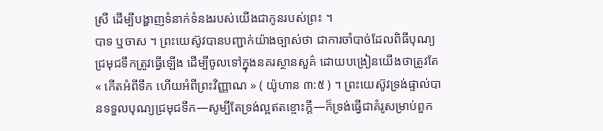ស្រី ដើម្បីបង្ហាញទំនាក់ទំនងរបស់យើងជាកូនរបស់ព្រះ ។
បាទ ឬចាស ។ ព្រះយេស៊ូវបានបញ្ជាក់យ៉ាងច្បាស់ថា ជាការចាំបាច់ដែលពិធីបុណ្យជ្រមុជទឹកត្រូវធ្វើឡើង ដើម្បីចូលទៅក្នុងនគរស្ថានសួគ៌ ដោយបង្រៀនយើងថាត្រូវតែ « កើតអំពីទឹក ហើយអំពីព្រះវិញ្ញាណ » ( យ៉ូហាន ៣:៥ ) ។ ព្រះយេស៊ូវទ្រង់ផ្ទាល់បានទទួលបុណ្យជ្រមុជទឹក—សូម្បីតែទ្រង់ល្អឥតខ្ចោះក្តី—ក៏ទ្រង់ធ្វើជាគំរូសម្រាប់ពួក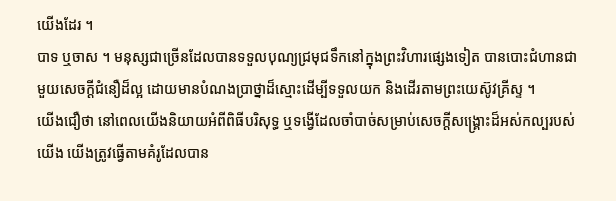យើងដែរ ។
បាទ ឬចាស ។ មនុស្សជាច្រើនដែលបានទទួលបុណ្យជ្រមុជទឹកនៅក្នុងព្រះវិហារផ្សេងទៀត បានបោះជំហានជាមួយសេចក្ដីជំនឿដ៏ល្អ ដោយមានបំណងប្រាថ្នាដ៏ស្មោះដើម្បីទទួលយក និងដើរតាមព្រះយេស៊ូវគ្រីស្ទ ។
យើងជឿថា នៅពេលយើងនិយាយអំពីពិធីបរិសុទ្ធ ឬទង្វើដែលចាំបាច់សម្រាប់សេចក្តីសង្គ្រោះដ៏អស់កល្បរបស់យើង យើងត្រូវធ្វើតាមគំរូដែលបាន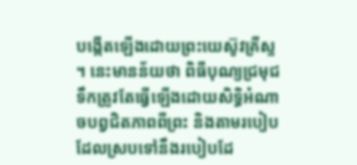បង្កើតឡើងដោយព្រះយេស៊ូវគ្រីស្ទ ។ នេះមានន័យថា ពិធីបុណ្យជ្រមុជទឹកត្រូវតែធ្វើឡើងដោយសិទ្ធិអំណាចបព្វជិតភាពពីព្រះ និងតាមរបៀបដែលស្របទៅនឹងរបៀបដែ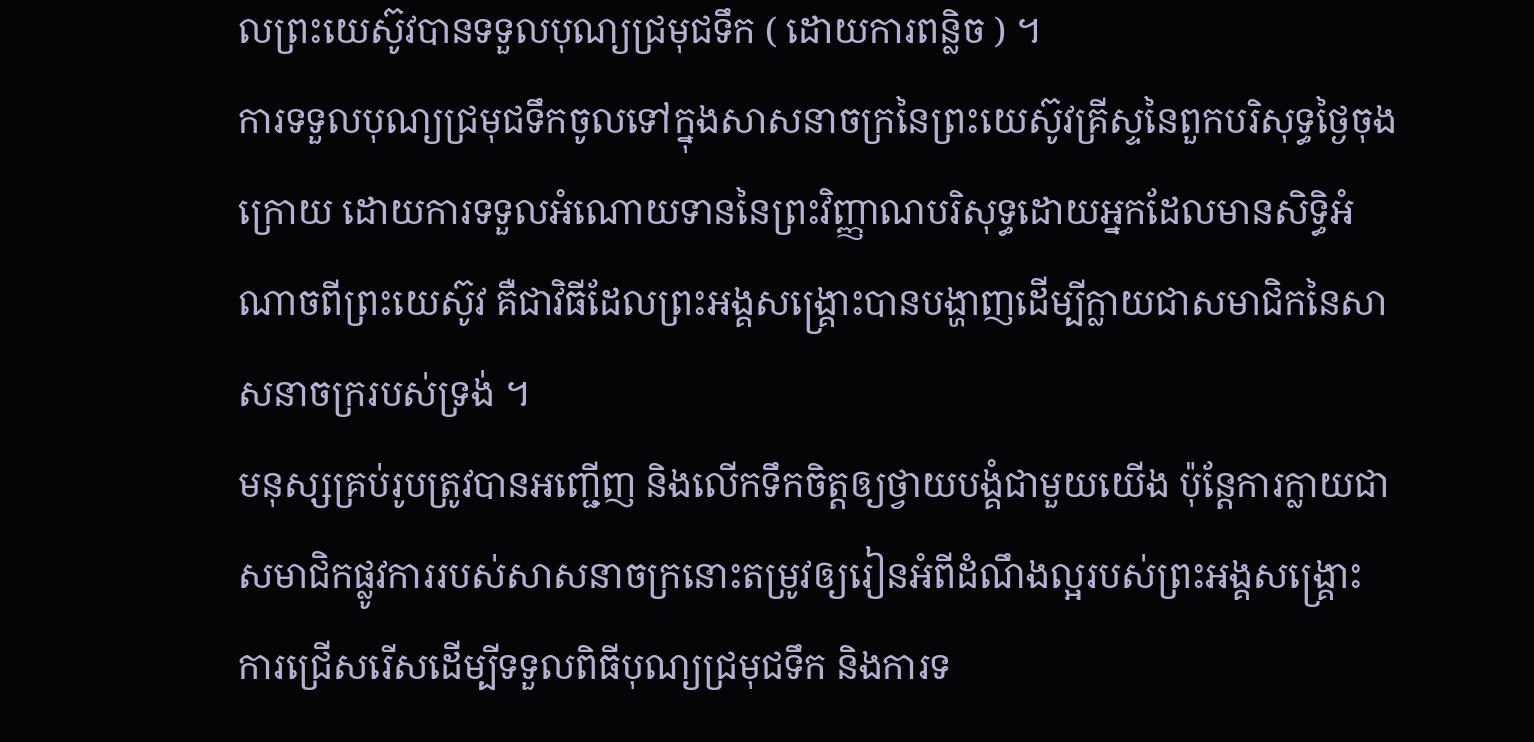លព្រះយេស៊ូវបានទទួលបុណ្យជ្រមុជទឹក ( ដោយការពន្លិច ) ។
ការទទួលបុណ្យជ្រមុជទឹកចូលទៅក្នុងសាសនាចក្រនៃព្រះយេស៊ូវគ្រីស្ទនៃពួកបរិសុទ្ធថ្ងៃចុងក្រោយ ដោយការទទួលអំណោយទាននៃព្រះវិញ្ញាណបរិសុទ្ធដោយអ្នកដែលមានសិទ្ធិអំណាចពីព្រះយេស៊ូវ គឺជាវិធីដែលព្រះអង្គសង្គ្រោះបានបង្ហាញដើម្បីក្លាយជាសមាជិកនៃសាសនាចក្ររបស់ទ្រង់ ។
មនុស្សគ្រប់រូបត្រូវបានអញ្ជើញ និងលើកទឹកចិត្តឲ្យថ្វាយបង្គំជាមួយយើង ប៉ុន្តែការក្លាយជាសមាជិកផ្លូវការរបស់សាសនាចក្រនោះតម្រូវឲ្យរៀនអំពីដំណឹងល្អរបស់ព្រះអង្គសង្គ្រោះ ការជ្រើសរើសដើម្បីទទួលពិធីបុណ្យជ្រមុជទឹក និងការទ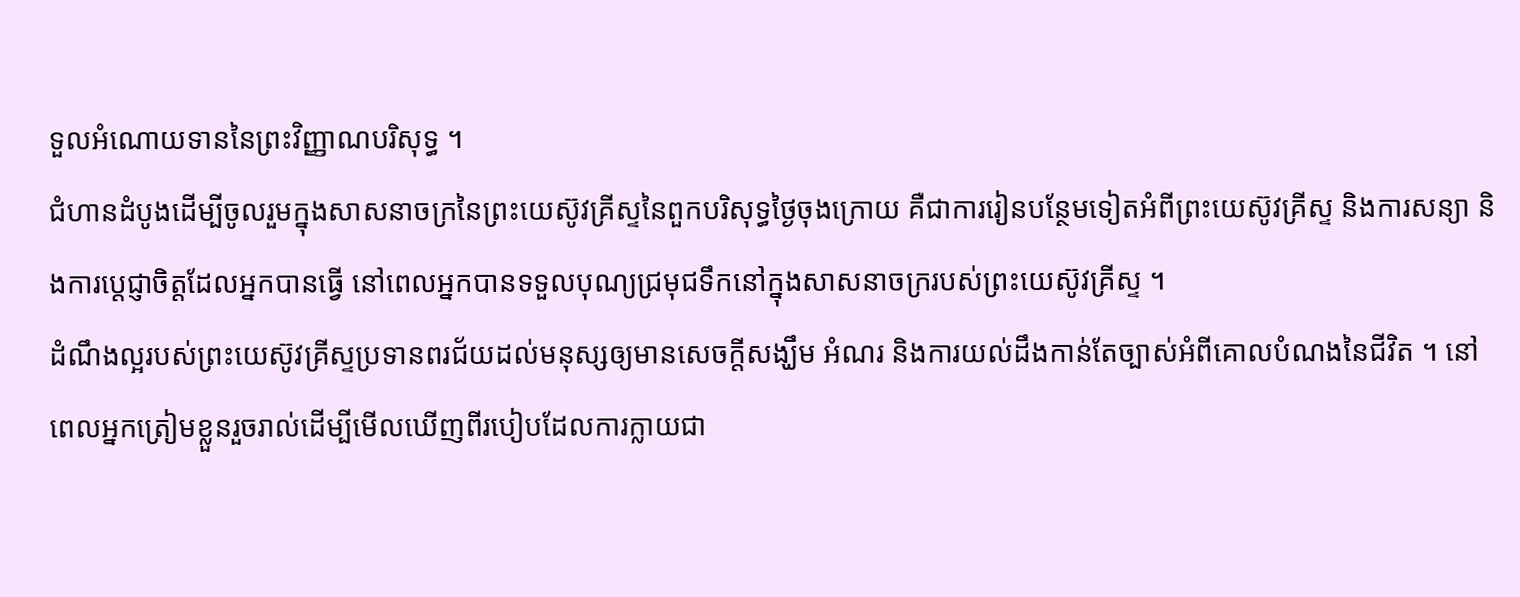ទួលអំណោយទាននៃព្រះវិញ្ញាណបរិសុទ្ធ ។
ជំហានដំបូងដើម្បីចូលរួមក្នុងសាសនាចក្រនៃព្រះយេស៊ូវគ្រីស្ទនៃពួកបរិសុទ្ធថ្ងៃចុងក្រោយ គឺជាការរៀនបន្ថែមទៀតអំពីព្រះយេស៊ូវគ្រីស្ទ និងការសន្យា និងការប្តេជ្ញាចិត្តដែលអ្នកបានធ្វើ នៅពេលអ្នកបានទទួលបុណ្យជ្រមុជទឹកនៅក្នុងសាសនាចក្ររបស់ព្រះយេស៊ូវគ្រីស្ទ ។
ដំណឹងល្អរបស់ព្រះយេស៊ូវគ្រីស្ទប្រទានពរជ័យដល់មនុស្សឲ្យមានសេចក្តីសង្ឃឹម អំណរ និងការយល់ដឹងកាន់តែច្បាស់អំពីគោលបំណងនៃជីវិត ។ នៅពេលអ្នកត្រៀមខ្លួនរួចរាល់ដើម្បីមើលឃើញពីរបៀបដែលការក្លាយជា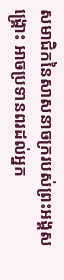សមាជិកនៃសាសនាចក្ររបស់ព្រះអង្គសង្គ្រោះ អាចប្រទានពរដល់អ្នក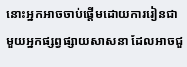នោះអ្នកអាចចាប់ផ្តើមដោយការរៀនជាមួយអ្នកផ្សព្វផ្សាយសាសនា ដែលអាចជួ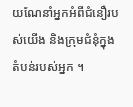យណែនាំអ្នកអំពីជំនឿរបស់យើង និងក្រុមជំនុំក្នុងតំបន់របស់អ្នក ។